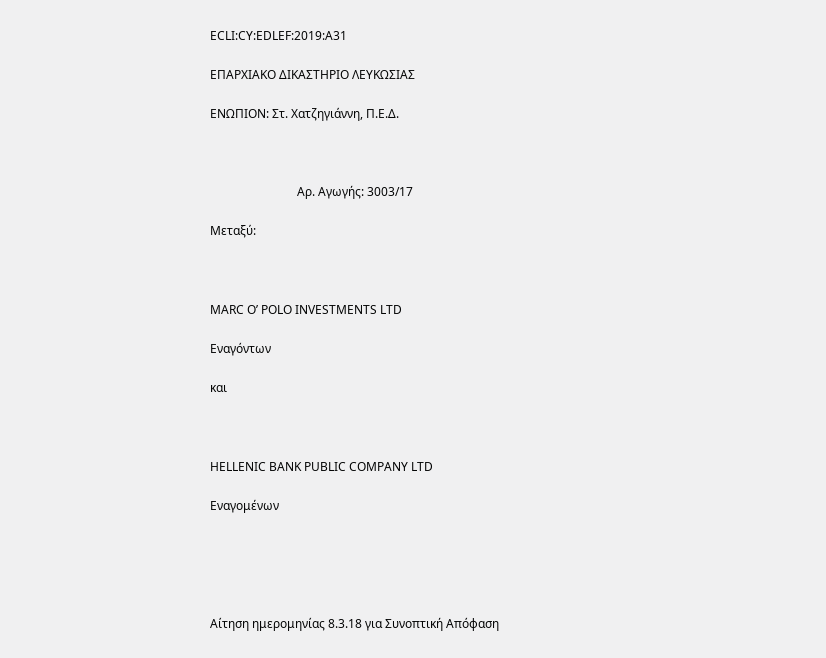ECLI:CY:EDLEF:2019:A31

ΕΠΑΡΧΙΑΚΟ ΔΙΚΑΣΤΗΡΙΟ ΛΕΥΚΩΣΙΑΣ

ΕΝΩΠΙΟΝ: Στ. Χατζηγιάννη, Π.Ε.Δ.



                             Αρ. Αγωγής: 3003/17

Μεταξύ:



MARC O’ POLO INVESTMENTS LTD

Εναγόντων

και



HELLENIC BANK PUBLIC COMPANY LTD

Εναγομένων





Αίτηση ημερομηνίας 8.3.18 για Συνοπτική Απόφαση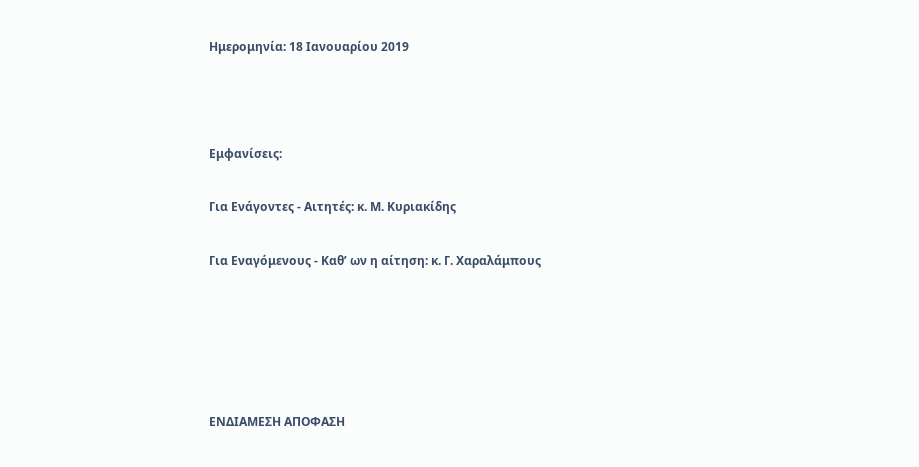Ημερομηνία: 18 Ιανουαρίου 2019



Εμφανίσεις:

Για Ενάγοντες - Αιτητές: κ. Μ. Κυριακίδης

Για Εναγόμενους - Καθ’ ων η αίτηση: κ. Γ. Χαραλάμπους





ΕΝΔΙΑΜΕΣΗ ΑΠΟΦΑΣΗ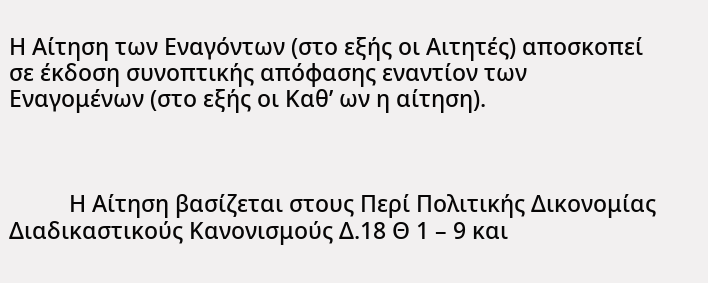Η Αίτηση των Εναγόντων (στο εξής οι Αιτητές) αποσκοπεί σε έκδοση συνοπτικής απόφασης εναντίον των Εναγομένων (στο εξής οι Καθ’ ων η αίτηση).



          Η Αίτηση βασίζεται στους Περί Πολιτικής Δικονομίας Διαδικαστικούς Κανονισμούς Δ.18 Θ 1 – 9 και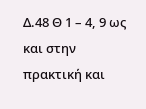Δ.48 Θ 1 – 4, 9 ως και στην πρακτική και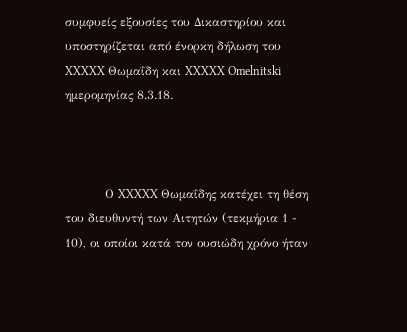συμφυείς εξουσίες του Δικαστηρίου και υποστηρίζεται από ένορκη δήλωση του XXXXX Θωμαΐδη και XXXXX Omelnitski ημερομηνίας 8.3.18.



          Ο XXXXX Θωμαΐδης κατέχει τη θέση του διευθυντή των Αιτητών (τεκμήρια 1 - 10), οι οποίοι κατά τον ουσιώδη χρόνο ήταν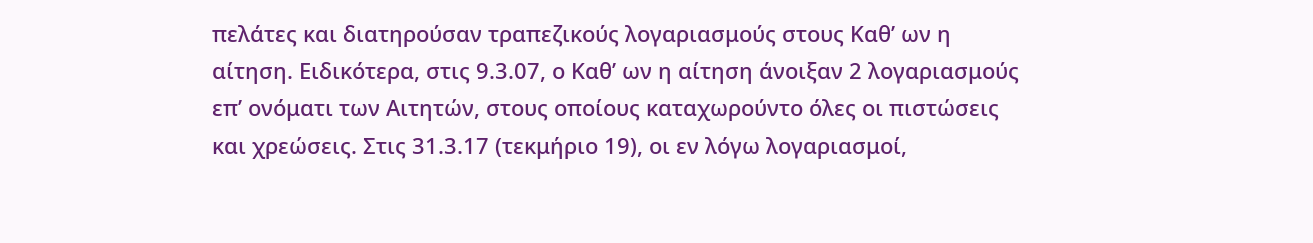πελάτες και διατηρούσαν τραπεζικούς λογαριασμούς στους Καθ’ ων η αίτηση. Ειδικότερα, στις 9.3.07, ο Καθ’ ων η αίτηση άνοιξαν 2 λογαριασμούς επ’ ονόματι των Αιτητών, στους οποίους καταχωρούντο όλες οι πιστώσεις και χρεώσεις. Στις 31.3.17 (τεκμήριο 19), οι εν λόγω λογαριασμοί,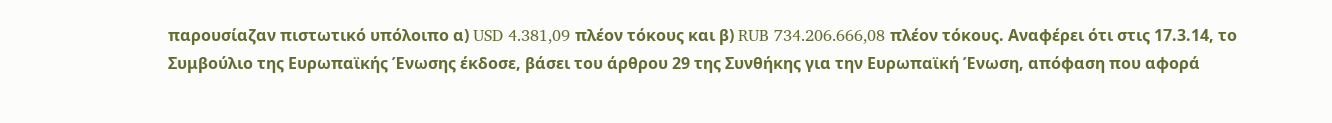παρουσίαζαν πιστωτικό υπόλοιπο α) USD 4.381,09 πλέον τόκους και β) RUB 734.206.666,08 πλέον τόκους. Αναφέρει ότι στις 17.3.14, το Συμβούλιο της Ευρωπαϊκής Ένωσης έκδοσε, βάσει του άρθρου 29 της Συνθήκης για την Ευρωπαϊκή Ένωση, απόφαση που αφορά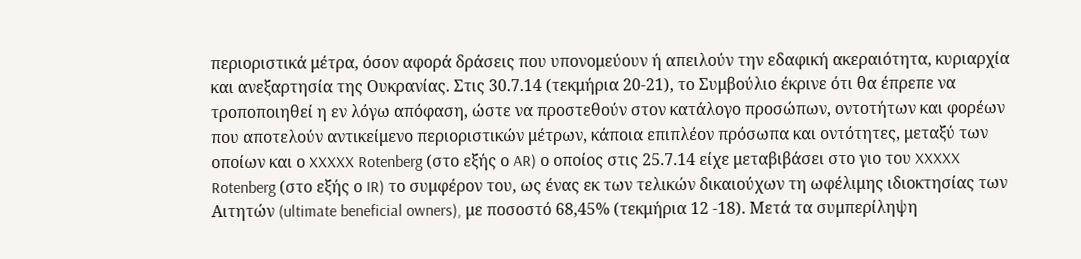περιοριστικά μέτρα, όσον αφορά δράσεις που υπονομεύουν ή απειλούν την εδαφική ακεραιότητα, κυριαρχία και ανεξαρτησία της Ουκρανίας. Στις 30.7.14 (τεκμήρια 20-21), το Συμβούλιο έκρινε ότι θα έπρεπε να τροποποιηθεί η εν λόγω απόφαση, ώστε να προστεθούν στον κατάλογο προσώπων, οντοτήτων και φορέων που αποτελούν αντικείμενο περιοριστικών μέτρων, κάποια επιπλέον πρόσωπα και οντότητες, μεταξύ των οποίων και ο XXXXX Rotenberg (στο εξής ο AR) ο οποίος στις 25.7.14 είχε μεταβιβάσει στο γιο του XXXXX Rotenberg (στο εξής ο IR) το συμφέρον του, ως ένας εκ των τελικών δικαιούχων τη ωφέλιμης ιδιοκτησίας των Αιτητών (ultimate beneficial owners), με ποσοστό 68,45% (τεκμήρια 12 -18). Μετά τα συμπερίληψη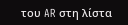του AR στη λίστα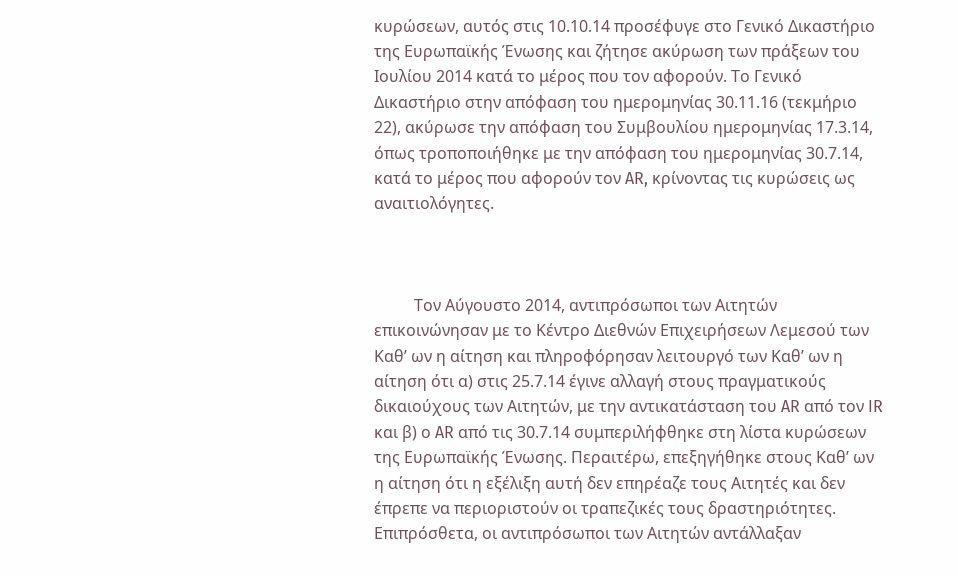κυρώσεων, αυτός στις 10.10.14 προσέφυγε στο Γενικό Δικαστήριο της Ευρωπαϊκής Ένωσης και ζήτησε ακύρωση των πράξεων του Ιουλίου 2014 κατά το μέρος που τον αφορούν. Το Γενικό Δικαστήριο στην απόφαση του ημερομηνίας 30.11.16 (τεκμήριο 22), ακύρωσε την απόφαση του Συμβουλίου ημερομηνίας 17.3.14, όπως τροποποιήθηκε με την απόφαση του ημερομηνίας 30.7.14, κατά το μέρος που αφορούν τον AR, κρίνοντας τις κυρώσεις ως αναιτιολόγητες.



          Τον Αύγουστο 2014, αντιπρόσωποι των Αιτητών επικοινώνησαν με το Κέντρο Διεθνών Επιχειρήσεων Λεμεσού των Καθ’ ων η αίτηση και πληροφόρησαν λειτουργό των Καθ’ ων η αίτηση ότι α) στις 25.7.14 έγινε αλλαγή στους πραγματικούς δικαιούχους των Αιτητών, με την αντικατάσταση του AR από τον IR και β) ο AR από τις 30.7.14 συμπεριλήφθηκε στη λίστα κυρώσεων της Ευρωπαϊκής Ένωσης. Περαιτέρω, επεξηγήθηκε στους Καθ’ ων η αίτηση ότι η εξέλιξη αυτή δεν επηρέαζε τους Αιτητές και δεν έπρεπε να περιοριστούν οι τραπεζικές τους δραστηριότητες. Επιπρόσθετα, οι αντιπρόσωποι των Αιτητών αντάλλαξαν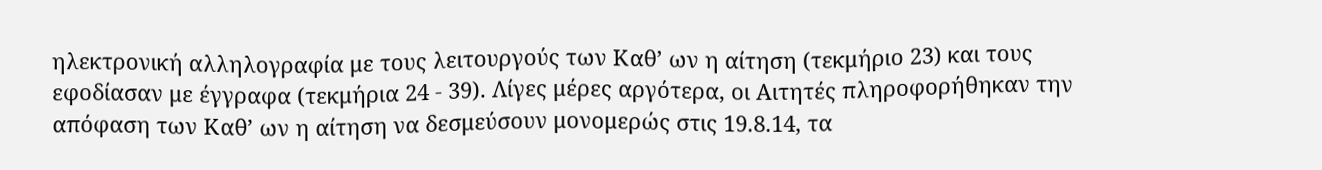ηλεκτρονική αλληλογραφία με τους λειτουργούς των Καθ’ ων η αίτηση (τεκμήριο 23) και τους εφοδίασαν με έγγραφα (τεκμήρια 24 - 39). Λίγες μέρες αργότερα, οι Αιτητές πληροφορήθηκαν την απόφαση των Καθ’ ων η αίτηση να δεσμεύσουν μονομερώς στις 19.8.14, τα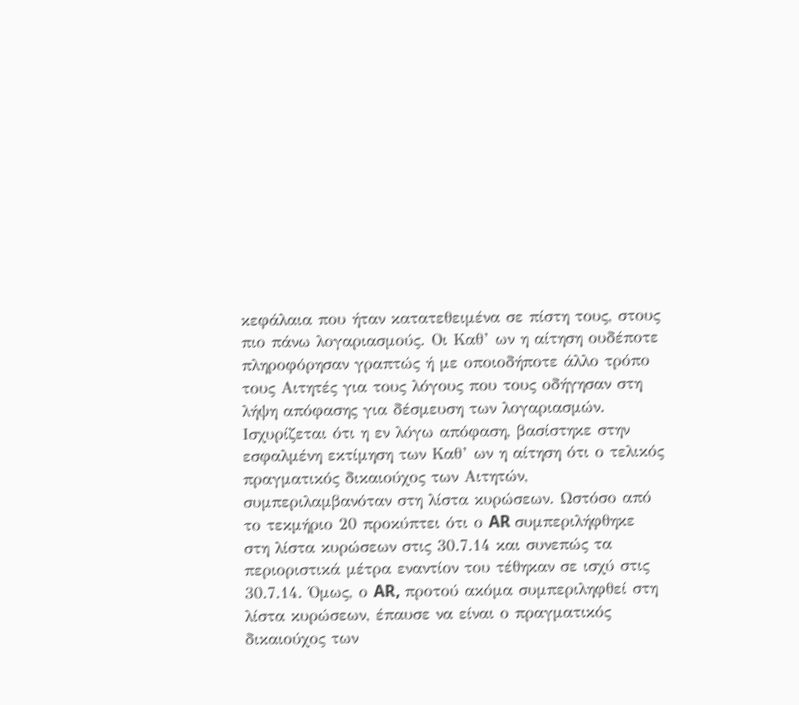κεφάλαια που ήταν κατατεθειμένα σε πίστη τους, στους πιο πάνω λογαριασμούς. Οι Καθ’ ων η αίτηση ουδέποτε πληροφόρησαν γραπτώς ή με οποιοδήποτε άλλο τρόπο τους Αιτητές για τους λόγους που τους οδήγησαν στη λήψη απόφασης για δέσμευση των λογαριασμών. Ισχυρίζεται ότι η εν λόγω απόφαση, βασίστηκε στην εσφαλμένη εκτίμηση των Καθ’ ων η αίτηση ότι ο τελικός πραγματικός δικαιούχος των Αιτητών, συμπεριλαμβανόταν στη λίστα κυρώσεων. Ωστόσο από το τεκμήριο 20 προκύπτει ότι ο AR συμπεριλήφθηκε στη λίστα κυρώσεων στις 30.7.14 και συνεπώς τα περιοριστικά μέτρα εναντίον του τέθηκαν σε ισχύ στις 30.7.14. Όμως, ο AR, προτού ακόμα συμπεριληφθεί στη λίστα κυρώσεων, έπαυσε να είναι ο πραγματικός δικαιούχος των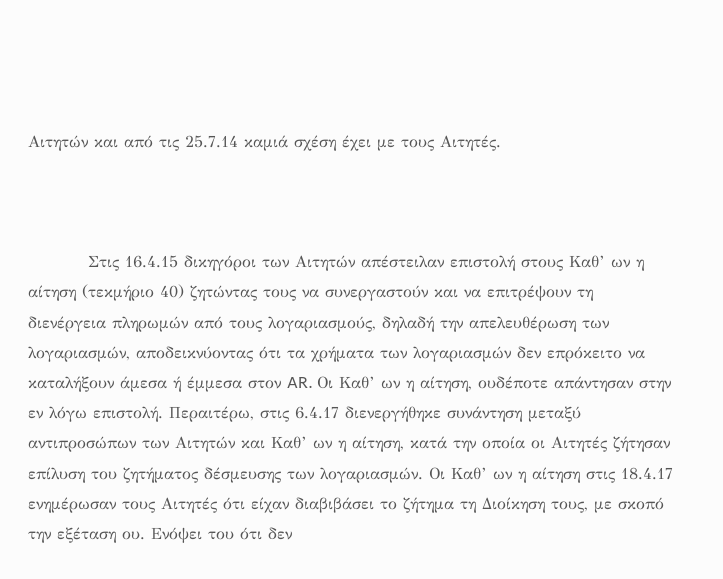Αιτητών και από τις 25.7.14 καμιά σχέση έχει με τους Αιτητές.



          Στις 16.4.15 δικηγόροι των Αιτητών απέστειλαν επιστολή στους Καθ’ ων η αίτηση (τεκμήριο 40) ζητώντας τους να συνεργαστούν και να επιτρέψουν τη διενέργεια πληρωμών από τους λογαριασμούς, δηλαδή την απελευθέρωση των λογαριασμών, αποδεικνύοντας ότι τα χρήματα των λογαριασμών δεν επρόκειτο να καταλήξουν άμεσα ή έμμεσα στον AR. Οι Καθ’ ων η αίτηση, ουδέποτε απάντησαν στην εν λόγω επιστολή. Περαιτέρω, στις 6.4.17 διενεργήθηκε συνάντηση μεταξύ αντιπροσώπων των Αιτητών και Καθ’ ων η αίτηση, κατά την οποία οι Αιτητές ζήτησαν επίλυση του ζητήματος δέσμευσης των λογαριασμών. Οι Καθ’ ων η αίτηση στις 18.4.17 ενημέρωσαν τους Αιτητές ότι είχαν διαβιβάσει το ζήτημα τη Διοίκηση τους, με σκοπό την εξέταση ου. Ενόψει του ότι δεν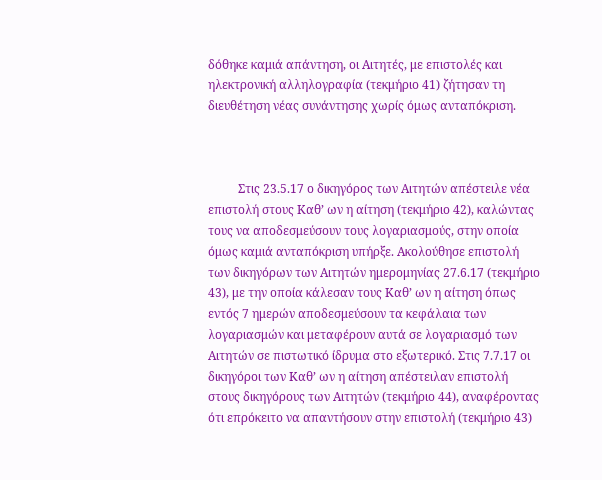δόθηκε καμιά απάντηση, οι Αιτητές, με επιστολές και ηλεκτρονική αλληλογραφία (τεκμήριο 41) ζήτησαν τη διευθέτηση νέας συνάντησης χωρίς όμως ανταπόκριση.



          Στις 23.5.17 ο δικηγόρος των Αιτητών απέστειλε νέα επιστολή στους Καθ’ ων η αίτηση (τεκμήριο 42), καλώντας τους να αποδεσμεύσουν τους λογαριασμούς, στην οποία όμως καμιά ανταπόκριση υπήρξε. Ακολούθησε επιστολή των δικηγόρων των Αιτητών ημερομηνίας 27.6.17 (τεκμήριο 43), με την οποία κάλεσαν τους Καθ’ ων η αίτηση όπως εντός 7 ημερών αποδεσμεύσουν τα κεφάλαια των λογαριασμών και μεταφέρουν αυτά σε λογαριασμό των Αιτητών σε πιστωτικό ίδρυμα στο εξωτερικό. Στις 7.7.17 οι δικηγόροι των Καθ’ ων η αίτηση απέστειλαν επιστολή στους δικηγόρους των Αιτητών (τεκμήριο 44), αναφέροντας ότι επρόκειτο να απαντήσουν στην επιστολή (τεκμήριο 43)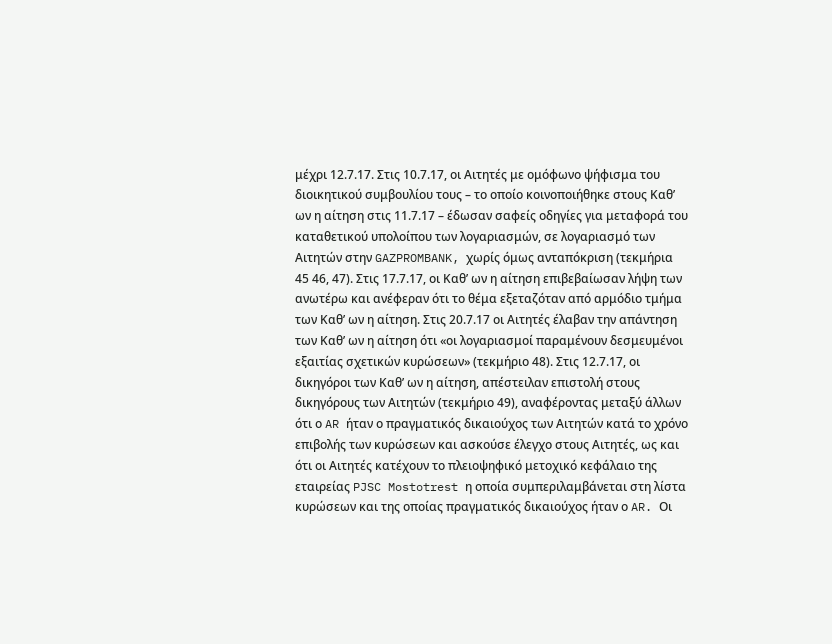μέχρι 12.7.17. Στις 10.7.17, οι Αιτητές με ομόφωνο ψήφισμα του διοικητικού συμβουλίου τους – το οποίο κοινοποιήθηκε στους Καθ’ ων η αίτηση στις 11.7.17 – έδωσαν σαφείς οδηγίες για μεταφορά του καταθετικού υπολοίπου των λογαριασμών, σε λογαριασμό των Αιτητών στην GAZPROMBANK, χωρίς όμως ανταπόκριση (τεκμήρια 45 46, 47). Στις 17.7.17, οι Καθ’ ων η αίτηση επιβεβαίωσαν λήψη των ανωτέρω και ανέφεραν ότι το θέμα εξεταζόταν από αρμόδιο τμήμα των Καθ’ ων η αίτηση. Στις 20.7.17 οι Αιτητές έλαβαν την απάντηση των Καθ’ ων η αίτηση ότι «οι λογαριασμοί παραμένουν δεσμευμένοι εξαιτίας σχετικών κυρώσεων» (τεκμήριο 48). Στις 12.7.17, οι δικηγόροι των Καθ’ ων η αίτηση, απέστειλαν επιστολή στους δικηγόρους των Αιτητών (τεκμήριο 49), αναφέροντας μεταξύ άλλων ότι ο AR ήταν ο πραγματικός δικαιούχος των Αιτητών κατά το χρόνο επιβολής των κυρώσεων και ασκούσε έλεγχο στους Αιτητές, ως και ότι οι Αιτητές κατέχουν το πλειοψηφικό μετοχικό κεφάλαιο της εταιρείας PJSC Mostotrest η οποία συμπεριλαμβάνεται στη λίστα κυρώσεων και της οποίας πραγματικός δικαιούχος ήταν ο AR. Οι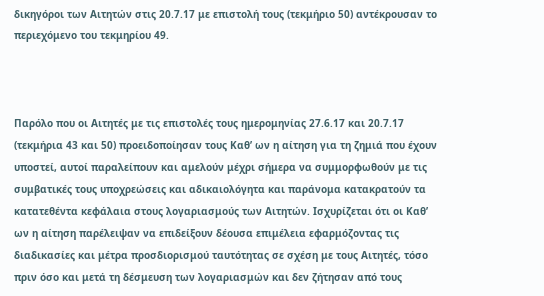δικηγόροι των Αιτητών στις 20.7.17 με επιστολή τους (τεκμήριο 50) αντέκρουσαν το περιεχόμενο του τεκμηρίου 49.



Παρόλο που οι Αιτητές με τις επιστολές τους ημερομηνίας 27.6.17 και 20.7.17 (τεκμήρια 43 και 50) προειδοποίησαν τους Καθ’ ων η αίτηση για τη ζημιά που έχουν υποστεί, αυτοί παραλείπουν και αμελούν μέχρι σήμερα να συμμορφωθούν με τις συμβατικές τους υποχρεώσεις και αδικαιολόγητα και παράνομα κατακρατούν τα κατατεθέντα κεφάλαια στους λογαριασμούς των Αιτητών. Ισχυρίζεται ότι οι Καθ’ ων η αίτηση παρέλειψαν να επιδείξουν δέουσα επιμέλεια εφαρμόζοντας τις διαδικασίες και μέτρα προσδιορισμού ταυτότητας σε σχέση με τους Αιτητές, τόσο πριν όσο και μετά τη δέσμευση των λογαριασμών και δεν ζήτησαν από τους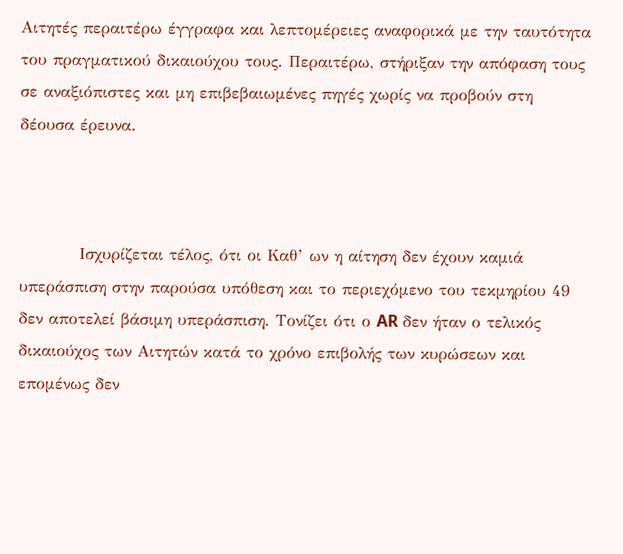Αιτητές περαιτέρω έγγραφα και λεπτομέρειες αναφορικά με την ταυτότητα του πραγματικού δικαιούχου τους. Περαιτέρω, στήριξαν την απόφαση τους σε αναξιόπιστες και μη επιβεβαιωμένες πηγές χωρίς να προβούν στη δέουσα έρευνα.



          Ισχυρίζεται τέλος, ότι οι Καθ’ ων η αίτηση δεν έχουν καμιά υπεράσπιση στην παρούσα υπόθεση και το περιεχόμενο του τεκμηρίου 49 δεν αποτελεί βάσιμη υπεράσπιση. Τονίζει ότι ο AR δεν ήταν ο τελικός δικαιούχος των Αιτητών κατά το χρόνο επιβολής των κυρώσεων και επομένως δεν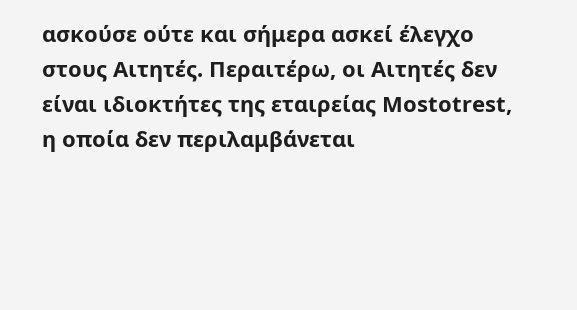ασκούσε ούτε και σήμερα ασκεί έλεγχο στους Αιτητές. Περαιτέρω, οι Αιτητές δεν είναι ιδιοκτήτες της εταιρείας Mostotrest, η οποία δεν περιλαμβάνεται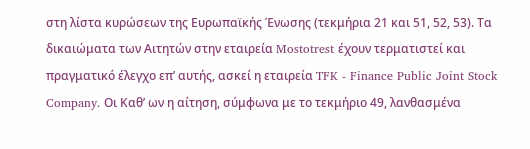στη λίστα κυρώσεων της Ευρωπαϊκής Ένωσης (τεκμήρια 21 και 51, 52, 53). Τα δικαιώματα των Αιτητών στην εταιρεία Mostotrest έχουν τερματιστεί και πραγματικό έλεγχο επ’ αυτής, ασκεί η εταιρεία TFK - Finance Public Joint Stock Company. Οι Καθ’ ων η αίτηση, σύμφωνα με το τεκμήριο 49, λανθασμένα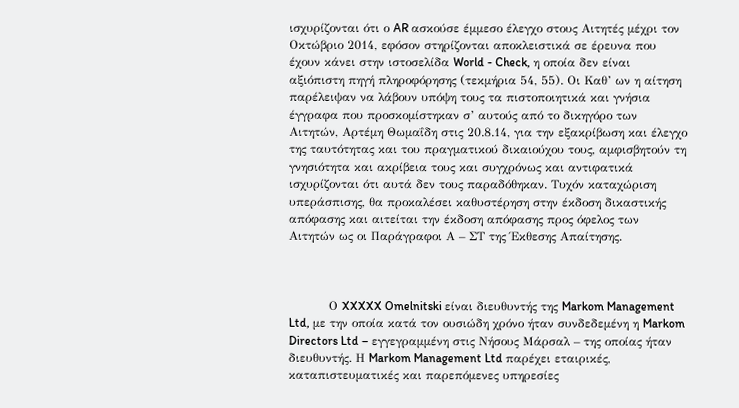ισχυρίζονται ότι ο AR ασκούσε έμμεσο έλεγχο στους Αιτητές μέχρι τον Οκτώβριο 2014, εφόσον στηρίζονται αποκλειστικά σε έρευνα που έχουν κάνει στην ιστοσελίδα World - Check, η οποία δεν είναι αξιόπιστη πηγή πληροφόρησης (τεκμήρια 54, 55). Οι Καθ’ ων η αίτηση παρέλειψαν να λάβουν υπόψη τους τα πιστοποιητικά και γνήσια έγγραφα που προσκομίστηκαν σ’ αυτούς από το δικηγόρο των Αιτητών, Αρτέμη Θωμαΐδη στις 20.8.14, για την εξακρίβωση και έλεγχο της ταυτότητας και του πραγματικού δικαιούχου τους, αμφισβητούν τη γνησιότητα και ακρίβεια τους και συγχρόνως και αντιφατικά ισχυρίζονται ότι αυτά δεν τους παραδόθηκαν. Τυχόν καταχώριση υπεράσπισης, θα προκαλέσει καθυστέρηση στην έκδοση δικαστικής απόφασης και αιτείται την έκδοση απόφασης προς όφελος των Αιτητών ως οι Παράγραφοι Α – ΣΤ της Έκθεσης Απαίτησης.



          Ο XXXXX Omelnitski είναι διευθυντής της Markom Management Ltd, με την οποία κατά τον ουσιώδη χρόνο ήταν συνδεδεμένη η Markom Directors Ltd – εγγεγραμμένη στις Νήσους Μάρσαλ – της οποίας ήταν διευθυντής. Η Markom Management Ltd παρέχει εταιρικές, καταπιστευματικές και παρεπόμενες υπηρεσίες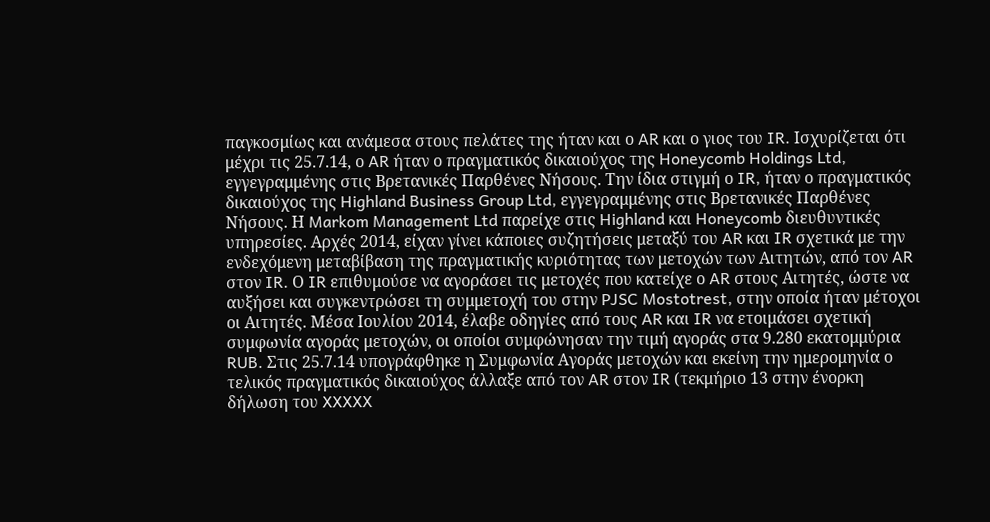παγκοσμίως και ανάμεσα στους πελάτες της ήταν και ο AR και ο γιος του IR. Ισχυρίζεται ότι μέχρι τις 25.7.14, ο AR ήταν ο πραγματικός δικαιούχος της Honeycomb Holdings Ltd, εγγεγραμμένης στις Βρετανικές Παρθένες Νήσους. Την ίδια στιγμή ο IR, ήταν ο πραγματικός δικαιούχος της Highland Business Group Ltd, εγγεγραμμένης στις Βρετανικές Παρθένες Νήσους. Η Markom Management Ltd παρείχε στις Highland και Honeycomb διευθυντικές υπηρεσίες. Αρχές 2014, είχαν γίνει κάποιες συζητήσεις μεταξύ του AR και IR σχετικά με την ενδεχόμενη μεταβίβαση της πραγματικής κυριότητας των μετοχών των Αιτητών, από τον AR  στον IR. Ο IR επιθυμούσε να αγοράσει τις μετοχές που κατείχε ο AR στους Αιτητές, ώστε να αυξήσει και συγκεντρώσει τη συμμετοχή του στην PJSC Mostotrest, στην οποία ήταν μέτοχοι οι Αιτητές. Μέσα Ιουλίου 2014, έλαβε οδηγίες από τους AR και IR να ετοιμάσει σχετική συμφωνία αγοράς μετοχών, οι οποίοι συμφώνησαν την τιμή αγοράς στα 9.280 εκατομμύρια RUB. Στις 25.7.14 υπογράφθηκε η Συμφωνία Αγοράς μετοχών και εκείνη την ημερομηνία ο τελικός πραγματικός δικαιούχος άλλαξε από τον AR στον IR (τεκμήριο 13 στην ένορκη δήλωση του XXXXX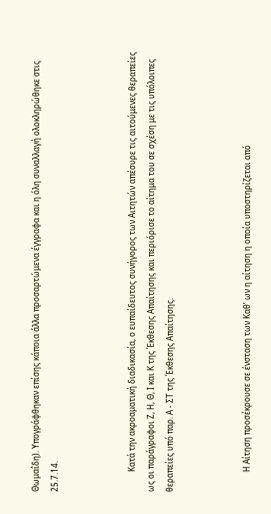Θωμαΐδη). Υπογράφθηκαν επίσης κάποια άλλα προσαρτώμενα έγγραφα και η όλη συναλλαγή ολοκληρώθηκε στις 25.7.14.



          Κατά την ακροαματική διαδικασία, ο ευπαίδευτος συνήγορος των Αιτητών απέσυρε τις αιτούμενες θεραπείες ως οι παράγραφοι Ζ, Η, Θ, Ι και Κ της Έκθεσης Απαίτησης και περιόρισε το αίτημα του σε σχέση με τις υπόλοιπες θεραπείες υπό παρ. Α - ΣΤ της Έκθεσης Απαίτησης.



          Η Αίτηση προσέκρουσε σε ένσταση των Καθ’ ων η αίτηση η οποία υποστηρίζεται από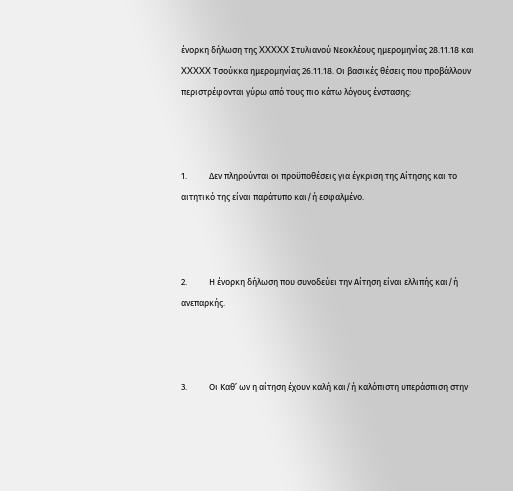ένορκη δήλωση της XXXXX Στυλιανού Νεοκλέους ημερομηνίας 28.11.18 και XXXXX Τσούκκα ημερομηνίας 26.11.18. Οι βασικές θέσεις που προβάλλουν περιστρέφονται γύρω από τους πιο κάτω λόγους ένστασης:



1.           Δεν πληρούνται οι προϋποθέσεις για έγκριση της Αίτησης και το αιτητικό της είναι παράτυπο και/ή εσφαλμένο.



2.           Η ένορκη δήλωση που συνοδεύει την Αίτηση είναι ελλιπής και/ή ανεπαρκής.



3.           Οι Καθ’ ων η αίτηση έχουν καλή και/ή καλόπιστη υπεράσπιση στην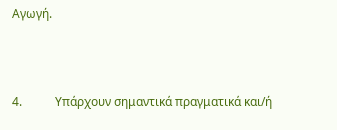Αγωγή.



4.           Υπάρχουν σημαντικά πραγματικά και/ή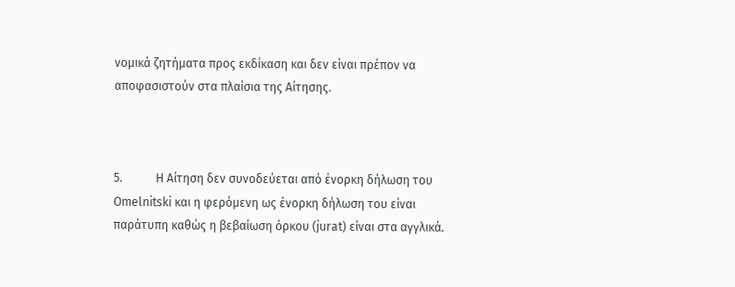νομικά ζητήματα προς εκδίκαση και δεν είναι πρέπον να αποφασιστούν στα πλαίσια της Αίτησης.



5.           Η Αίτηση δεν συνοδεύεται από ένορκη δήλωση του Omelnitski και η φερόμενη ως ένορκη δήλωση του είναι παράτυπη καθώς η βεβαίωση όρκου (jurat) είναι στα αγγλικά.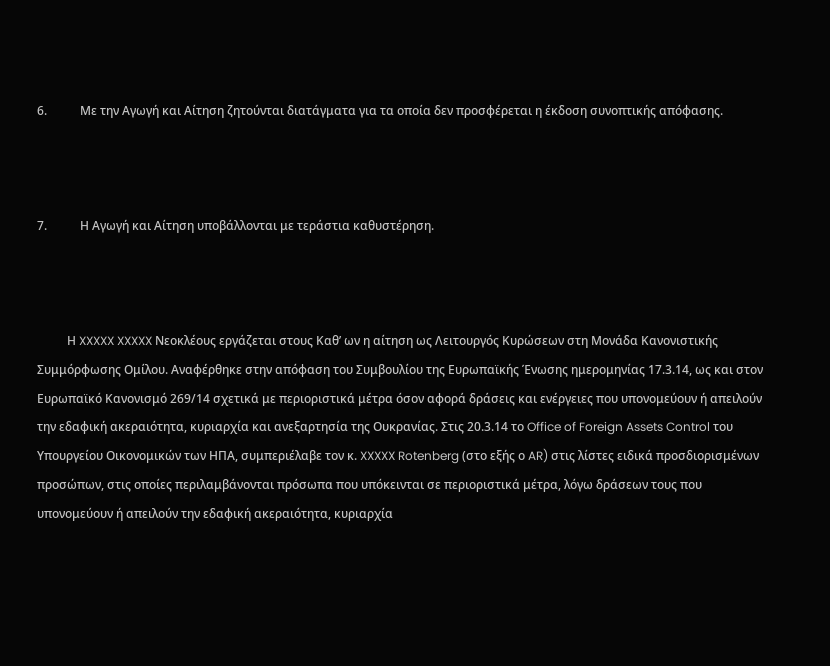6.           Με την Αγωγή και Αίτηση ζητούνται διατάγματα για τα οποία δεν προσφέρεται η έκδοση συνοπτικής απόφασης.



7.           Η Αγωγή και Αίτηση υποβάλλονται με τεράστια καθυστέρηση.



          Η XXXXX XXXXX Νεοκλέους εργάζεται στους Καθ’ ων η αίτηση ως Λειτουργός Κυρώσεων στη Μονάδα Κανονιστικής Συμμόρφωσης Ομίλου. Αναφέρθηκε στην απόφαση του Συμβουλίου της Ευρωπαϊκής Ένωσης ημερομηνίας 17.3.14, ως και στον Ευρωπαϊκό Κανονισμό 269/14 σχετικά με περιοριστικά μέτρα όσον αφορά δράσεις και ενέργειες που υπονομεύουν ή απειλούν την εδαφική ακεραιότητα, κυριαρχία και ανεξαρτησία της Ουκρανίας. Στις 20.3.14 το Office of Foreign Assets Control του Υπουργείου Οικονομικών των ΗΠΑ, συμπεριέλαβε τον κ. XXXXX Rotenberg (στο εξής ο AR) στις λίστες ειδικά προσδιορισμένων προσώπων, στις οποίες περιλαμβάνονται πρόσωπα που υπόκεινται σε περιοριστικά μέτρα, λόγω δράσεων τους που υπονομεύουν ή απειλούν την εδαφική ακεραιότητα, κυριαρχία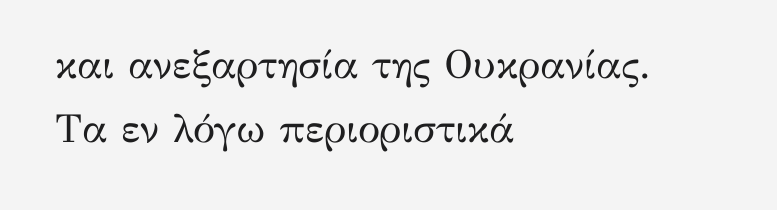και ανεξαρτησία της Ουκρανίας. Τα εν λόγω περιοριστικά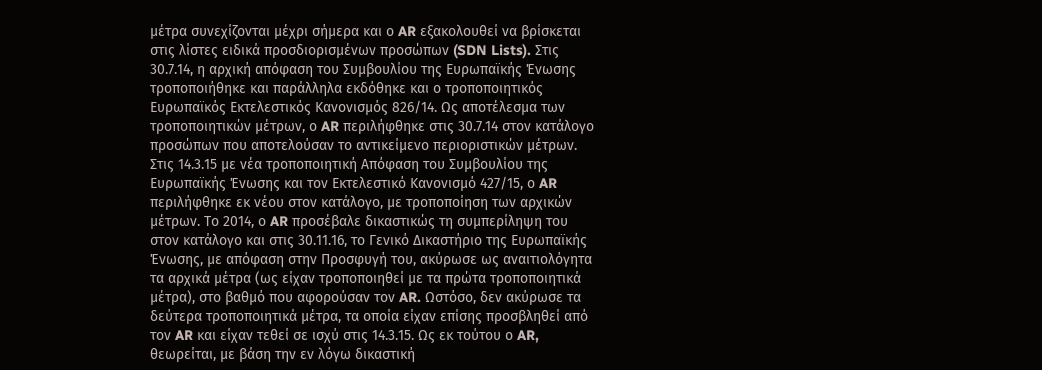μέτρα συνεχίζονται μέχρι σήμερα και ο AR εξακολουθεί να βρίσκεται στις λίστες ειδικά προσδιορισμένων προσώπων (SDN Lists). Στις 30.7.14, η αρχική απόφαση του Συμβουλίου της Ευρωπαϊκής Ένωσης τροποποιήθηκε και παράλληλα εκδόθηκε και ο τροποποιητικός Ευρωπαϊκός Εκτελεστικός Κανονισμός 826/14. Ως αποτέλεσμα των τροποποιητικών μέτρων, ο AR περιλήφθηκε στις 30.7.14 στον κατάλογο προσώπων που αποτελούσαν το αντικείμενο περιοριστικών μέτρων. Στις 14.3.15 με νέα τροποποιητική Απόφαση του Συμβουλίου της Ευρωπαϊκής Ένωσης και τον Εκτελεστικό Κανονισμό 427/15, ο AR περιλήφθηκε εκ νέου στον κατάλογο, με τροποποίηση των αρχικών μέτρων. Το 2014, ο AR προσέβαλε δικαστικώς τη συμπερίληψη του στον κατάλογο και στις 30.11.16, το Γενικό Δικαστήριο της Ευρωπαϊκής Ένωσης, με απόφαση στην Προσφυγή του, ακύρωσε ως αναιτιολόγητα τα αρχικά μέτρα (ως είχαν τροποποιηθεί με τα πρώτα τροποποιητικά μέτρα), στο βαθμό που αφορούσαν τον AR. Ωστόσο, δεν ακύρωσε τα δεύτερα τροποποιητικά μέτρα, τα οποία είχαν επίσης προσβληθεί από τον AR και είχαν τεθεί σε ισχύ στις 14.3.15. Ως εκ τούτου ο AR, θεωρείται, με βάση την εν λόγω δικαστική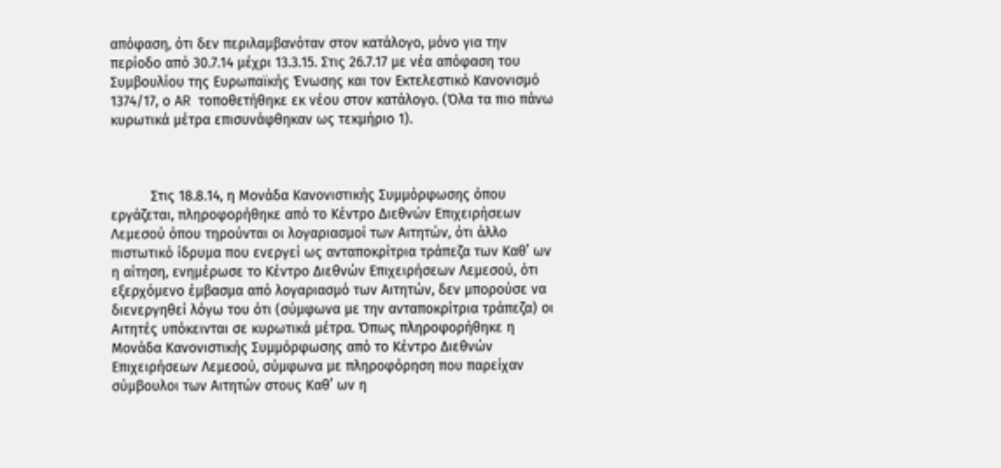απόφαση, ότι δεν περιλαμβανόταν στον κατάλογο, μόνο για την περίοδο από 30.7.14 μέχρι 13.3.15. Στις 26.7.17 με νέα απόφαση του Συμβουλίου της Ευρωπαϊκής Ένωσης και τον Εκτελεστικό Κανονισμό 1374/17, ο AR τοποθετήθηκε εκ νέου στον κατάλογο. (Όλα τα πιο πάνω κυρωτικά μέτρα επισυνάφθηκαν ως τεκμήριο 1).



          Στις 18.8.14, η Μονάδα Κανονιστικής Συμμόρφωσης όπου εργάζεται, πληροφορήθηκε από το Κέντρο Διεθνών Επιχειρήσεων Λεμεσού όπου τηρούνται οι λογαριασμοί των Αιτητών, ότι άλλο πιστωτικό ίδρυμα που ενεργεί ως ανταποκρίτρια τράπεζα των Καθ’ ων η αίτηση, ενημέρωσε το Κέντρο Διεθνών Επιχειρήσεων Λεμεσού, ότι εξερχόμενο έμβασμα από λογαριασμό των Αιτητών, δεν μπορούσε να διενεργηθεί λόγω του ότι (σύμφωνα με την ανταποκρίτρια τράπεζα) οι Αιτητές υπόκεινται σε κυρωτικά μέτρα. Όπως πληροφορήθηκε η Μονάδα Κανονιστικής Συμμόρφωσης από το Κέντρο Διεθνών Επιχειρήσεων Λεμεσού, σύμφωνα με πληροφόρηση που παρείχαν σύμβουλοι των Αιτητών στους Καθ’ ων η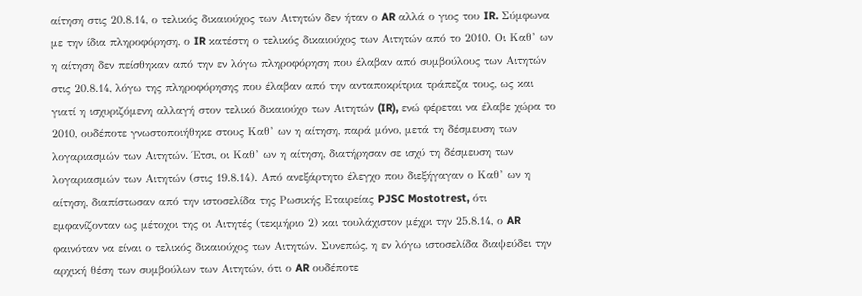αίτηση στις 20.8.14, ο τελικός δικαιούχος των Αιτητών δεν ήταν ο AR αλλά ο γιος του IR. Σύμφωνα με την ίδια πληροφόρηση, ο IR κατέστη ο τελικός δικαιούχος των Αιτητών από το 2010. Οι Καθ’ ων η αίτηση δεν πείσθηκαν από την εν λόγω πληροφόρηση που έλαβαν από συμβούλους των Αιτητών στις 20.8.14, λόγω της πληροφόρησης που έλαβαν από την ανταποκρίτρια τράπεζα τους, ως και γιατί η ισχυριζόμενη αλλαγή στον τελικό δικαιούχο των Αιτητών (IR), ενώ φέρεται να έλαβε χώρα το 2010, ουδέποτε γνωστοποιήθηκε στους Καθ’ ων η αίτηση, παρά μόνο, μετά τη δέσμευση των λογαριασμών των Αιτητών. Έτσι, οι Καθ’ ων η αίτηση, διατήρησαν σε ισχύ τη δέσμευση των λογαριασμών των Αιτητών (στις 19.8.14). Από ανεξάρτητο έλεγχο που διεξήγαγαν ο Καθ’ ων η αίτηση, διαπίστωσαν από την ιστοσελίδα της Ρωσικής Εταιρείας PJSC Mostotrest, ότι εμφανίζονταν ως μέτοχοι της οι Αιτητές (τεκμήριο 2) και τουλάχιστον μέχρι την 25.8.14, ο AR φαινόταν να είναι ο τελικός δικαιούχος των Αιτητών. Συνεπώς, η εν λόγω ιστοσελίδα διαψεύδει την αρχική θέση των συμβούλων των Αιτητών, ότι ο AR ουδέποτε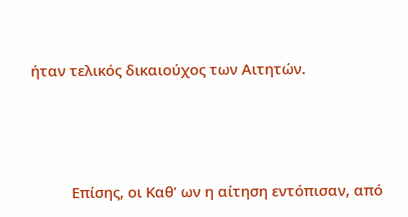ήταν τελικός δικαιούχος των Αιτητών.



          Επίσης, οι Καθ’ ων η αίτηση εντόπισαν, από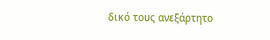δικό τους ανεξάρτητο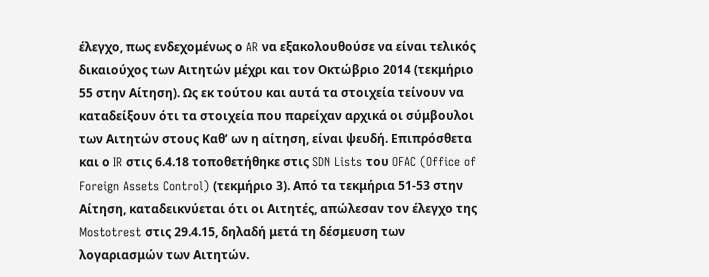έλεγχο, πως ενδεχομένως ο AR να εξακολουθούσε να είναι τελικός δικαιούχος των Αιτητών μέχρι και τον Οκτώβριο 2014 (τεκμήριο 55 στην Αίτηση). Ως εκ τούτου και αυτά τα στοιχεία τείνουν να καταδείξουν ότι τα στοιχεία που παρείχαν αρχικά οι σύμβουλοι των Αιτητών στους Καθ’ ων η αίτηση, είναι ψευδή. Επιπρόσθετα και ο IR στις 6.4.18 τοποθετήθηκε στις SDN Lists του OFAC (Office of Foreign Assets Control) (τεκμήριο 3). Από τα τεκμήρια 51-53 στην Αίτηση, καταδεικνύεται ότι οι Αιτητές, απώλεσαν τον έλεγχο της Mostotrest στις 29.4.15, δηλαδή μετά τη δέσμευση των λογαριασμών των Αιτητών.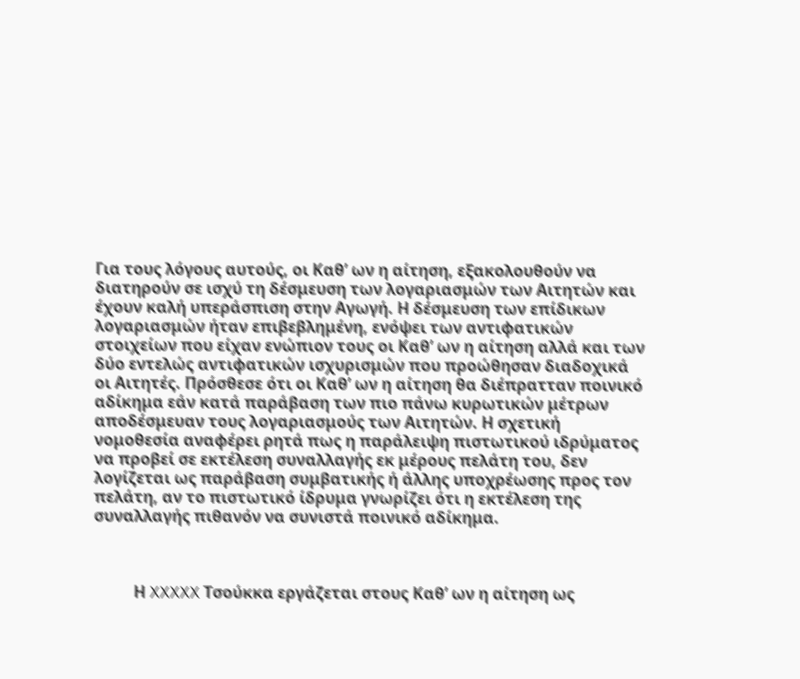Για τους λόγους αυτούς, οι Καθ’ ων η αίτηση, εξακολουθούν να διατηρούν σε ισχύ τη δέσμευση των λογαριασμών των Αιτητών και έχουν καλή υπεράσπιση στην Αγωγή. Η δέσμευση των επίδικων λογαριασμών ήταν επιβεβλημένη, ενόψει των αντιφατικών στοιχείων που είχαν ενώπιον τους οι Καθ’ ων η αίτηση αλλά και των δύο εντελώς αντιφατικών ισχυρισμών που προώθησαν διαδοχικά οι Αιτητές. Πρόσθεσε ότι οι Καθ’ ων η αίτηση θα διέπρατταν ποινικό αδίκημα εάν κατά παράβαση των πιο πάνω κυρωτικών μέτρων αποδέσμευαν τους λογαριασμούς των Αιτητών. Η σχετική νομοθεσία αναφέρει ρητά πως η παράλειψη πιστωτικού ιδρύματος να προβεί σε εκτέλεση συναλλαγής εκ μέρους πελάτη του, δεν λογίζεται ως παράβαση συμβατικής ή άλλης υποχρέωσης προς τον πελάτη, αν το πιστωτικό ίδρυμα γνωρίζει ότι η εκτέλεση της συναλλαγής πιθανόν να συνιστά ποινικό αδίκημα.



          Η XXXXX Τσούκκα εργάζεται στους Καθ’ ων η αίτηση ως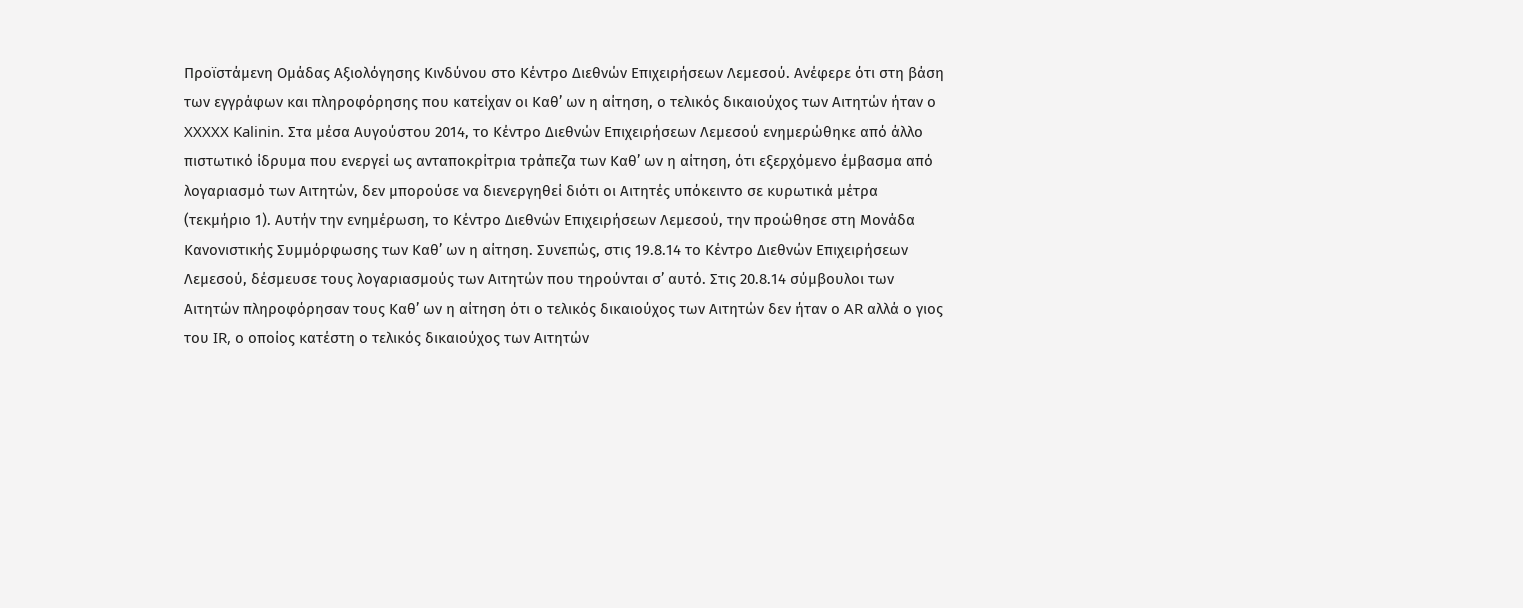Προϊστάμενη Ομάδας Αξιολόγησης Κινδύνου στο Κέντρο Διεθνών Επιχειρήσεων Λεμεσού. Ανέφερε ότι στη βάση των εγγράφων και πληροφόρησης που κατείχαν οι Καθ’ ων η αίτηση, ο τελικός δικαιούχος των Αιτητών ήταν ο XXXXX Kalinin. Στα μέσα Αυγούστου 2014, το Κέντρο Διεθνών Επιχειρήσεων Λεμεσού ενημερώθηκε από άλλο πιστωτικό ίδρυμα που ενεργεί ως ανταποκρίτρια τράπεζα των Καθ’ ων η αίτηση, ότι εξερχόμενο έμβασμα από λογαριασμό των Αιτητών, δεν μπορούσε να διενεργηθεί διότι οι Αιτητές υπόκειντο σε κυρωτικά μέτρα (τεκμήριο 1). Αυτήν την ενημέρωση, το Κέντρο Διεθνών Επιχειρήσεων Λεμεσού, την προώθησε στη Μονάδα Κανονιστικής Συμμόρφωσης των Καθ’ ων η αίτηση. Συνεπώς, στις 19.8.14 το Κέντρο Διεθνών Επιχειρήσεων Λεμεσού, δέσμευσε τους λογαριασμούς των Αιτητών που τηρούνται σ’ αυτό. Στις 20.8.14 σύμβουλοι των Αιτητών πληροφόρησαν τους Καθ’ ων η αίτηση ότι ο τελικός δικαιούχος των Αιτητών δεν ήταν ο AR αλλά ο γιος του IR, ο οποίος κατέστη ο τελικός δικαιούχος των Αιτητών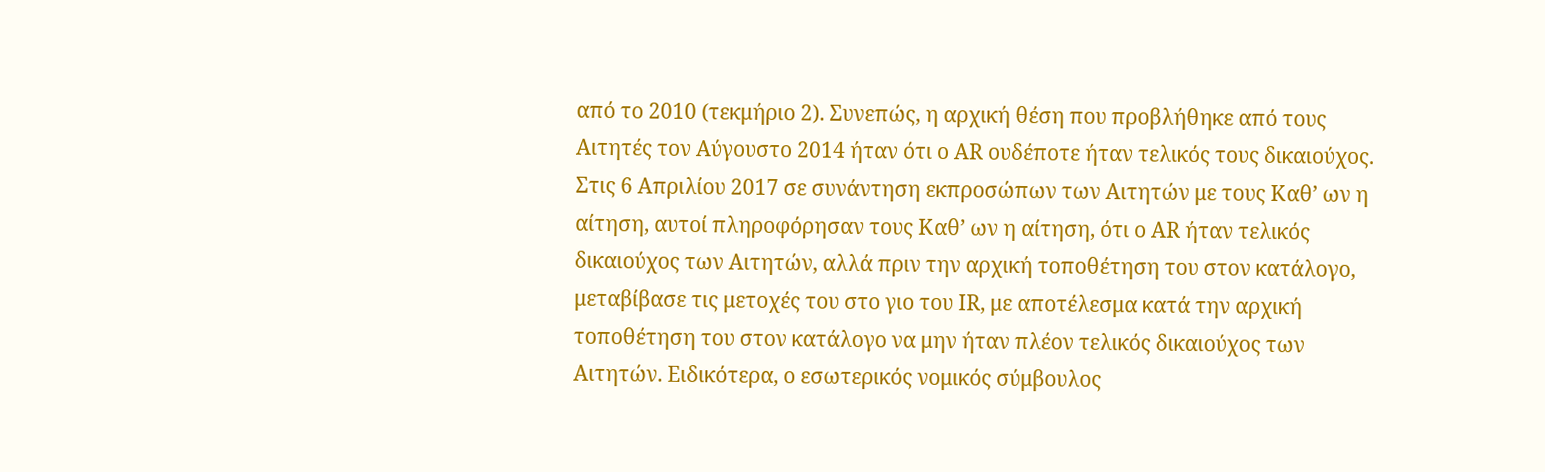από το 2010 (τεκμήριο 2). Συνεπώς, η αρχική θέση που προβλήθηκε από τους Αιτητές τον Αύγουστο 2014 ήταν ότι ο AR ουδέποτε ήταν τελικός τους δικαιούχος. Στις 6 Απριλίου 2017 σε συνάντηση εκπροσώπων των Αιτητών με τους Καθ’ ων η αίτηση, αυτοί πληροφόρησαν τους Καθ’ ων η αίτηση, ότι ο AR ήταν τελικός δικαιούχος των Αιτητών, αλλά πριν την αρχική τοποθέτηση του στον κατάλογο, μεταβίβασε τις μετοχές του στο γιο του IR, με αποτέλεσμα κατά την αρχική τοποθέτηση του στον κατάλογο να μην ήταν πλέον τελικός δικαιούχος των Αιτητών. Ειδικότερα, ο εσωτερικός νομικός σύμβουλος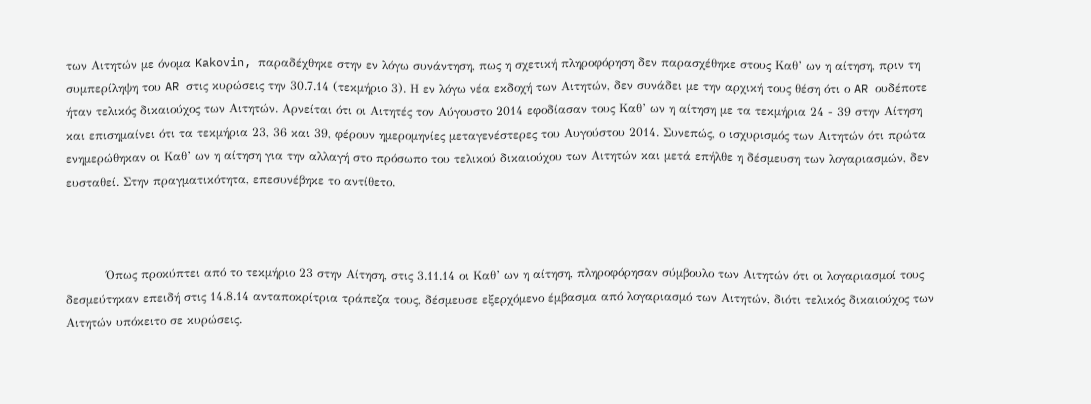των Αιτητών με όνομα Kakovin, παραδέχθηκε στην εν λόγω συνάντηση, πως η σχετική πληροφόρηση δεν παρασχέθηκε στους Καθ’ ων η αίτηση, πριν τη συμπερίληψη του AR στις κυρώσεις την 30.7.14 (τεκμήριο 3). Η εν λόγω νέα εκδοχή των Αιτητών, δεν συνάδει με την αρχική τους θέση ότι ο AR ουδέποτε ήταν τελικός δικαιούχος των Αιτητών. Αρνείται ότι οι Αιτητές τον Αύγουστο 2014 εφοδίασαν τους Καθ’ ων η αίτηση με τα τεκμήρια 24 - 39 στην Αίτηση και επισημαίνει ότι τα τεκμήρια 23, 36 και 39, φέρουν ημερομηνίες μεταγενέστερες του Αυγούστου 2014. Συνεπώς, ο ισχυρισμός των Αιτητών ότι πρώτα ενημερώθηκαν οι Καθ’ ων η αίτηση για την αλλαγή στο πρόσωπο του τελικού δικαιούχου των Αιτητών και μετά επήλθε η δέσμευση των λογαριασμών, δεν ευσταθεί. Στην πραγματικότητα, επεσυνέβηκε το αντίθετο.



          Όπως προκύπτει από το τεκμήριο 23 στην Αίτηση, στις 3.11.14 οι Καθ’ ων η αίτηση, πληροφόρησαν σύμβουλο των Αιτητών ότι οι λογαριασμοί τους δεσμεύτηκαν επειδή στις 14.8.14 ανταποκρίτρια τράπεζα τους, δέσμευσε εξερχόμενο έμβασμα από λογαριασμό των Αιτητών, διότι τελικός δικαιούχος των Αιτητών υπόκειτο σε κυρώσεις.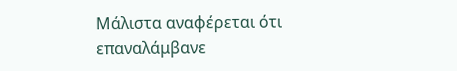Μάλιστα αναφέρεται ότι επαναλάμβανε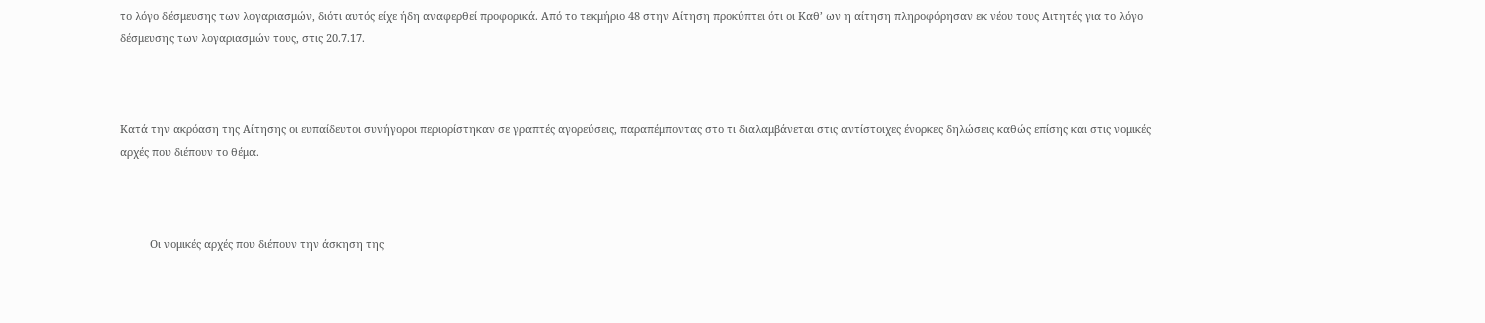το λόγο δέσμευσης των λογαριασμών, διότι αυτός είχε ήδη αναφερθεί προφορικά. Από το τεκμήριο 48 στην Αίτηση προκύπτει ότι οι Καθ’ ων η αίτηση πληροφόρησαν εκ νέου τους Αιτητές για το λόγο δέσμευσης των λογαριασμών τους, στις 20.7.17.



Κατά την ακρόαση της Αίτησης οι ευπαίδευτοι συνήγοροι περιορίστηκαν σε γραπτές αγορεύσεις, παραπέμποντας στο τι διαλαμβάνεται στις αντίστοιχες ένορκες δηλώσεις καθώς επίσης και στις νομικές αρχές που διέπουν το θέμα.



          Οι νομικές αρχές που διέπουν την άσκηση της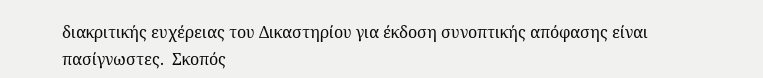διακριτικής ευχέρειας του Δικαστηρίου για έκδοση συνοπτικής απόφασης είναι πασίγνωστες.  Σκοπός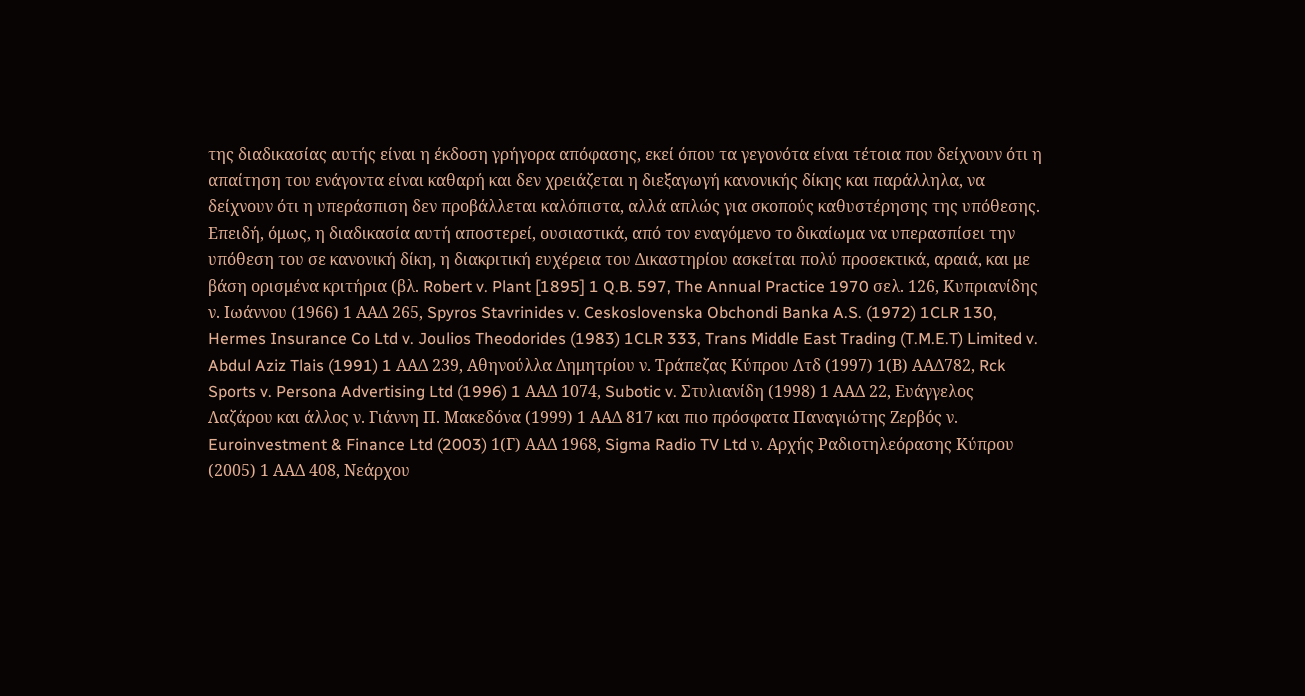της διαδικασίας αυτής είναι η έκδοση γρήγορα απόφασης, εκεί όπου τα γεγονότα είναι τέτοια που δείχνουν ότι η απαίτηση του ενάγοντα είναι καθαρή και δεν χρειάζεται η διεξαγωγή κανονικής δίκης και παράλληλα, να δείχνουν ότι η υπεράσπιση δεν προβάλλεται καλόπιστα, αλλά απλώς για σκοπούς καθυστέρησης της υπόθεσης.  Επειδή, όμως, η διαδικασία αυτή αποστερεί, ουσιαστικά, από τον εναγόμενο το δικαίωμα να υπερασπίσει την υπόθεση του σε κανονική δίκη, η διακριτική ευχέρεια του Δικαστηρίου ασκείται πολύ προσεκτικά, αραιά, και με βάση ορισμένα κριτήρια (βλ. Robert v. Plant [1895] 1 Q.B. 597, The Annual Practice 1970 σελ. 126, Κυπριανίδης ν. Ιωάννου (1966) 1 ΑΑΔ 265, Spyros Stavrinides v. Ceskoslovenska Obchondi Banka A.S. (1972) 1CLR 130, Hermes Insurance Co Ltd v. Joulios Theodorides (1983) 1CLR 333, Trans Middle East Trading (T.M.E.T) Limited v. Abdul Aziz Tlais (1991) 1 AAΔ 239, Αθηνούλλα Δημητρίου ν. Τράπεζας Κύπρου Λτδ (1997) 1(Β) ΑΑΔ782, Rck Sports v. Persona Advertising Ltd (1996) 1 AAΔ 1074, Subotic v. Στυλιανίδη (1998) 1 ΑΑΔ 22, Ευάγγελος Λαζάρου και άλλος ν. Γιάννη Π. Μακεδόνα (1999) 1 ΑΑΔ 817 και πιο πρόσφατα Παναγιώτης Ζερβός ν. Euroinvestment & Finance Ltd (2003) 1(Γ) ΑΑΔ 1968, Sigma Radio TV Ltd ν. Αρχής Ραδιοτηλεόρασης Κύπρου (2005) 1 ΑΑΔ 408, Νεάρχου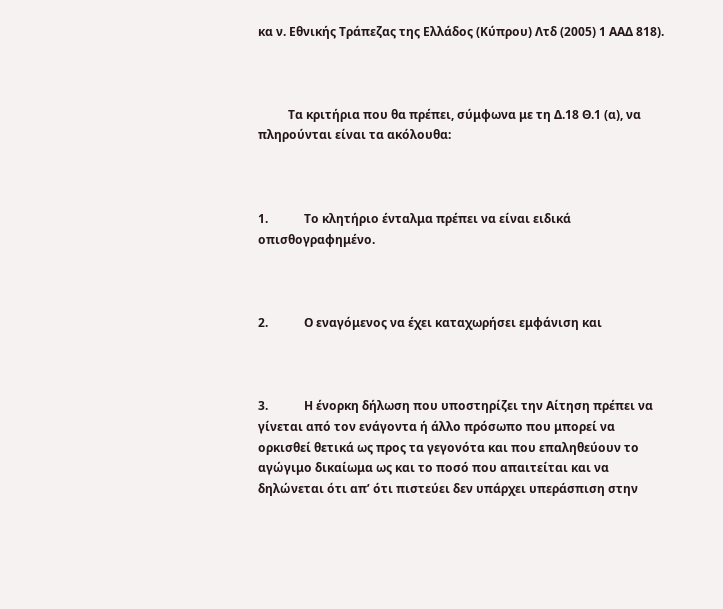κα ν. Εθνικής Τράπεζας της Ελλάδος (Κύπρου) Λτδ (2005) 1 ΑΑΔ 818).



          Τα κριτήρια που θα πρέπει, σύμφωνα με τη Δ.18 Θ.1 (α), να πληρούνται είναι τα ακόλουθα:



1.            Το κλητήριο ένταλμα πρέπει να είναι ειδικά οπισθογραφημένο.



2.            Ο εναγόμενος να έχει καταχωρήσει εμφάνιση και



3.            Η ένορκη δήλωση που υποστηρίζει την Αίτηση πρέπει να γίνεται από τον ενάγοντα ή άλλο πρόσωπο που μπορεί να ορκισθεί θετικά ως προς τα γεγονότα και που επαληθεύουν το αγώγιμο δικαίωμα ως και το ποσό που απαιτείται και να δηλώνεται ότι απ’ ότι πιστεύει δεν υπάρχει υπεράσπιση στην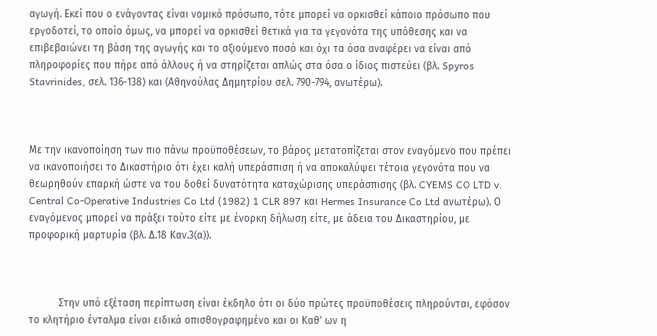αγωγή. Εκεί που ο ενάγοντας είναι νομικό πρόσωπο, τότε μπορεί να ορκισθεί κάποιο πρόσωπο που εργοδοτεί, το οποίο όμως, να μπορεί να ορκισθεί θετικά για τα γεγονότα της υπόθεσης και να επιβεβαιώνει τη βάση της αγωγής και το αξιούμενο ποσό και όχι τα όσα αναφέρει να είναι από πληροφορίες που πήρε από άλλους ή να στηρίζεται απλώς στα όσα ο ίδιος πιστεύει (βλ. Spyros Stavrinides, σελ. 136-138) και (Αθηνούλας Δημητρίου σελ. 790-794, ανωτέρω).



Με την ικανοποίηση των πιο πάνω προϋποθέσεων, το βάρος μετατοπίζεται στον εναγόμενο που πρέπει να ικανοποιήσει το Δικαστήριο ότι έχει καλή υπεράσπιση ή να αποκαλύψει τέτοια γεγονότα που να θεωρηθούν επαρκή ώστε να του δοθεί δυνατότητα καταχώρισης υπεράσπισης (βλ. CYEMS CO LTD v. Central Co-Operative Industries Co Ltd (1982) 1 CLR 897 και Hermes Insurance Co Ltd ανωτέρω). Ο εναγόμενος μπορεί να πράξει τούτο είτε με ένορκη δήλωση είτε, με άδεια του Δικαστηρίου, με προφορική μαρτυρία (βλ. Δ.18 Καν.3(α)).



          Στην υπό εξέταση περίπτωση είναι έκδηλο ότι οι δύο πρώτες προϋποθέσεις πληρούνται, εφόσον το κλητήριο ένταλμα είναι ειδικά οπισθογραφημένο και οι Καθ’ ων η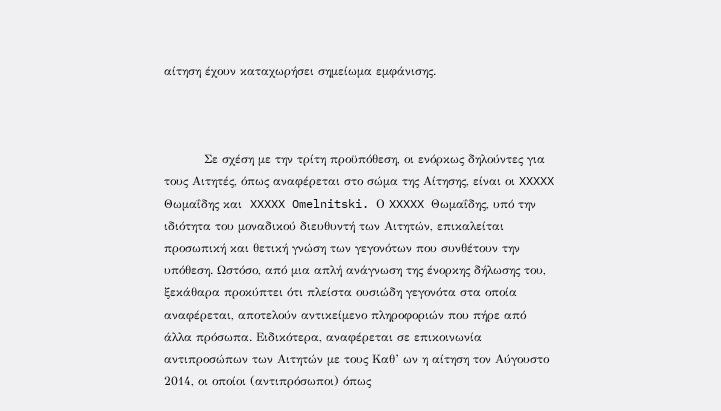αίτηση έχουν καταχωρήσει σημείωμα εμφάνισης.



          Σε σχέση με την τρίτη προϋπόθεση, οι ενόρκως δηλούντες για τους Αιτητές, όπως αναφέρεται στο σώμα της Αίτησης, είναι οι XXXXX Θωμαΐδης και  XXXXX Omelnitski. Ο XXXXX Θωμαΐδης, υπό την ιδιότητα του μοναδικού διευθυντή των Αιτητών, επικαλείται προσωπική και θετική γνώση των γεγονότων που συνθέτουν την υπόθεση. Ωστόσο, από μια απλή ανάγνωση της ένορκης δήλωσης του, ξεκάθαρα προκύπτει ότι πλείστα ουσιώδη γεγονότα στα οποία αναφέρεται, αποτελούν αντικείμενο πληροφοριών που πήρε από άλλα πρόσωπα. Ειδικότερα, αναφέρεται σε επικοινωνία αντιπροσώπων των Αιτητών με τους Καθ’ ων η αίτηση τον Αύγουστο 2014, οι οποίοι (αντιπρόσωποι) όπως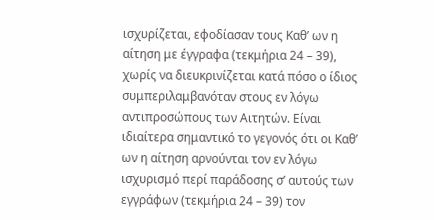ισχυρίζεται, εφοδίασαν τους Καθ’ ων η αίτηση με έγγραφα (τεκμήρια 24 – 39), χωρίς να διευκρινίζεται κατά πόσο ο ίδιος συμπεριλαμβανόταν στους εν λόγω αντιπροσώπους των Αιτητών. Είναι ιδιαίτερα σημαντικό το γεγονός ότι οι Καθ’ ων η αίτηση αρνούνται τον εν λόγω ισχυρισμό περί παράδοσης σ’ αυτούς των εγγράφων (τεκμήρια 24 – 39) τον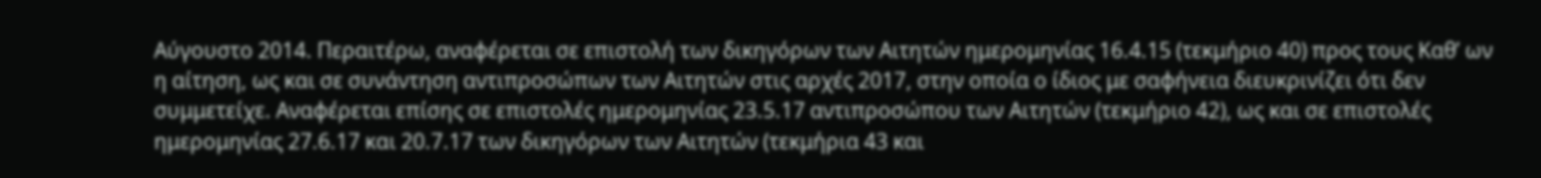Αύγουστο 2014. Περαιτέρω, αναφέρεται σε επιστολή των δικηγόρων των Αιτητών ημερομηνίας 16.4.15 (τεκμήριο 40) προς τους Καθ’ ων η αίτηση, ως και σε συνάντηση αντιπροσώπων των Αιτητών στις αρχές 2017, στην οποία ο ίδιος με σαφήνεια διευκρινίζει ότι δεν συμμετείχε. Αναφέρεται επίσης σε επιστολές ημερομηνίας 23.5.17 αντιπροσώπου των Αιτητών (τεκμήριο 42), ως και σε επιστολές ημερομηνίας 27.6.17 και 20.7.17 των δικηγόρων των Αιτητών (τεκμήρια 43 και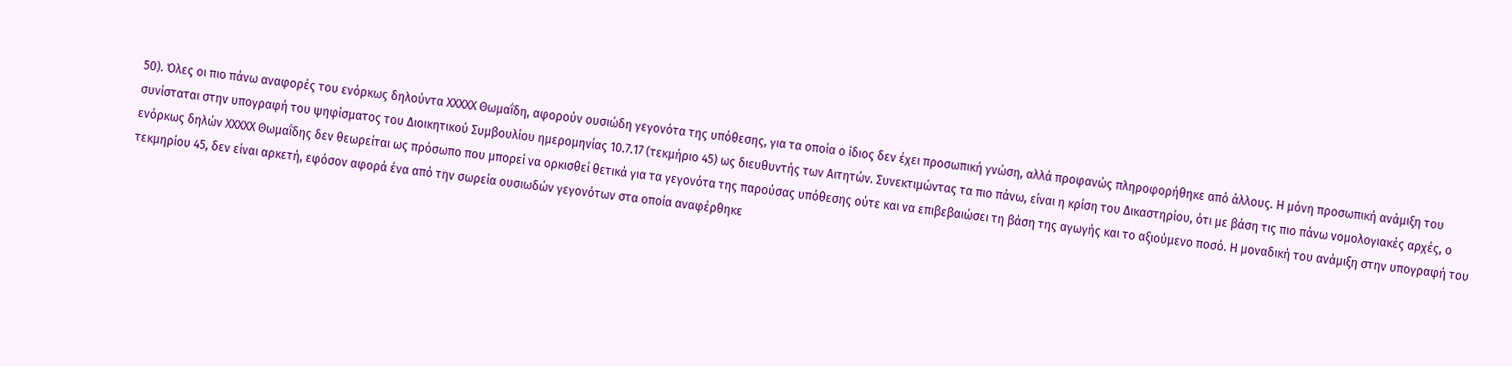50). Όλες οι πιο πάνω αναφορές του ενόρκως δηλούντα XXXXX Θωμαΐδη, αφορούν ουσιώδη γεγονότα της υπόθεσης, για τα οποία ο ίδιος δεν έχει προσωπική γνώση, αλλά προφανώς πληροφορήθηκε από άλλους. Η μόνη προσωπική ανάμιξη του συνίσταται στην υπογραφή του ψηφίσματος του Διοικητικού Συμβουλίου ημερομηνίας 10.7.17 (τεκμήριο 45) ως διευθυντής των Αιτητών. Συνεκτιμώντας τα πιο πάνω, είναι η κρίση του Δικαστηρίου, ότι με βάση τις πιο πάνω νομολογιακές αρχές, ο ενόρκως δηλών XXXXX Θωμαΐδης δεν θεωρείται ως πρόσωπο που μπορεί να ορκισθεί θετικά για τα γεγονότα της παρούσας υπόθεσης ούτε και να επιβεβαιώσει τη βάση της αγωγής και το αξιούμενο ποσό. Η μοναδική του ανάμιξη στην υπογραφή του τεκμηρίου 45, δεν είναι αρκετή, εφόσον αφορά ένα από την σωρεία ουσιωδών γεγονότων στα οποία αναφέρθηκε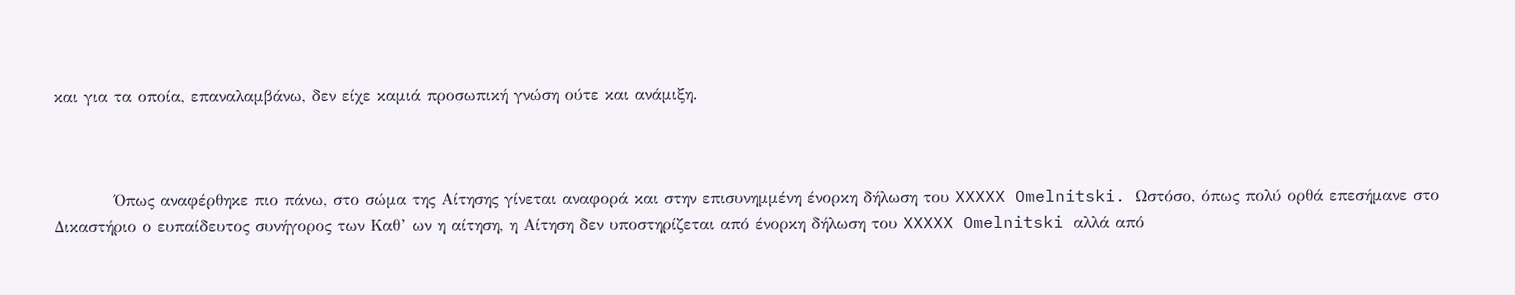και για τα οποία, επαναλαμβάνω, δεν είχε καμιά προσωπική γνώση ούτε και ανάμιξη.



          Όπως αναφέρθηκε πιο πάνω, στο σώμα της Αίτησης γίνεται αναφορά και στην επισυνημμένη ένορκη δήλωση του XXXXX Omelnitski. Ωστόσο, όπως πολύ ορθά επεσήμανε στο Δικαστήριο ο ευπαίδευτος συνήγορος των Καθ’ ων η αίτηση, η Αίτηση δεν υποστηρίζεται από ένορκη δήλωση του XXXXX Omelnitski αλλά από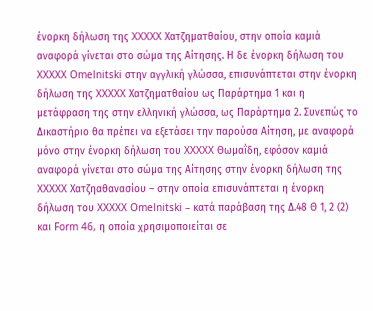ένορκη δήλωση της XXXXX Χατζηματθαίου, στην οποία καμιά αναφορά γίνεται στο σώμα της Αίτησης. Η δε ένορκη δήλωση του XXXXX Omelnitski στην αγγλική γλώσσα, επισυνάπτεται στην ένορκη δήλωση της XXXXX Χατζηματθαίου ως Παράρτημα 1 και η μετάφραση της στην ελληνική γλώσσα, ως Παράρτημα 2. Συνεπώς το Δικαστήριο θα πρέπει να εξετάσει την παρούσα Αίτηση, με αναφορά μόνο στην ένορκη δήλωση του XXXXX Θωμαΐδη, εφόσον καμιά αναφορά γίνεται στο σώμα της Αίτησης στην ένορκη δήλωση της XXXXX Χατζηαθανασίου – στην οποία επισυνάπτεται η ένορκη δήλωση του XXXXX Omelnitski – κατά παράβαση της Δ.48 Θ 1, 2 (2) και Form 46, η οποία χρησιμοποιείται σε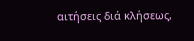αιτήσεις διά κλήσεως,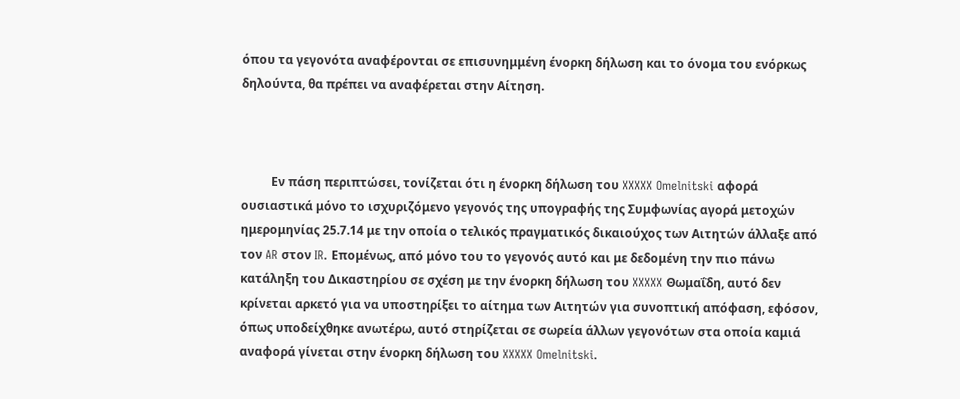όπου τα γεγονότα αναφέρονται σε επισυνημμένη ένορκη δήλωση και το όνομα του ενόρκως δηλούντα, θα πρέπει να αναφέρεται στην Αίτηση.



          Εν πάση περιπτώσει, τονίζεται ότι η ένορκη δήλωση του XXXXX Omelnitski αφορά ουσιαστικά μόνο το ισχυριζόμενο γεγονός της υπογραφής της Συμφωνίας αγορά μετοχών ημερομηνίας 25.7.14 με την οποία ο τελικός πραγματικός δικαιούχος των Αιτητών άλλαξε από τον AR στον IR. Επομένως, από μόνο του το γεγονός αυτό και με δεδομένη την πιο πάνω κατάληξη του Δικαστηρίου σε σχέση με την ένορκη δήλωση του XXXXX Θωμαΐδη, αυτό δεν κρίνεται αρκετό για να υποστηρίξει το αίτημα των Αιτητών για συνοπτική απόφαση, εφόσον, όπως υποδείχθηκε ανωτέρω, αυτό στηρίζεται σε σωρεία άλλων γεγονότων στα οποία καμιά αναφορά γίνεται στην ένορκη δήλωση του XXXXX Omelnitski.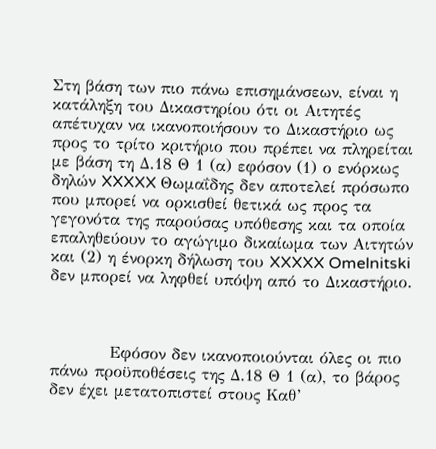Στη βάση των πιο πάνω επισημάνσεων, είναι η κατάληξη του Δικαστηρίου ότι οι Αιτητές απέτυχαν να ικανοποιήσουν το Δικαστήριο ως προς το τρίτο κριτήριο που πρέπει να πληρείται με βάση τη Δ.18 Θ 1 (α) εφόσον (1) ο ενόρκως δηλών XXXXX Θωμαΐδης δεν αποτελεί πρόσωπο που μπορεί να ορκισθεί θετικά ως προς τα γεγονότα της παρούσας υπόθεσης και τα οποία επαληθεύουν το αγώγιμο δικαίωμα των Αιτητών και (2) η ένορκη δήλωση του XXXXX Omelnitski δεν μπορεί να ληφθεί υπόψη από το Δικαστήριο.



          Εφόσον δεν ικανοποιούνται όλες οι πιο πάνω προϋποθέσεις της Δ.18 Θ 1 (α), το βάρος δεν έχει μετατοπιστεί στους Καθ’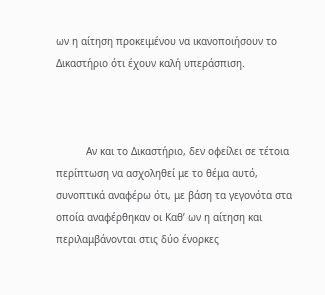ων η αίτηση προκειμένου να ικανοποιήσουν το Δικαστήριο ότι έχουν καλή υπεράσπιση.



          Αν και το Δικαστήριο, δεν οφείλει σε τέτοια περίπτωση να ασχοληθεί με το θέμα αυτό, συνοπτικά αναφέρω ότι, με βάση τα γεγονότα στα οποία αναφέρθηκαν οι Καθ’ ων η αίτηση και περιλαμβάνονται στις δύο ένορκες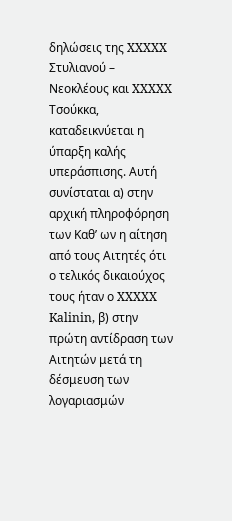δηλώσεις της XXXXX Στυλιανού – Νεοκλέους και XXXXX Τσούκκα, καταδεικνύεται η ύπαρξη καλής υπεράσπισης. Αυτή συνίσταται α) στην αρχική πληροφόρηση των Καθ’ ων η αίτηση από τους Αιτητές ότι ο τελικός δικαιούχος τους ήταν ο XXXXX Kalinin, β) στην πρώτη αντίδραση των Αιτητών μετά τη δέσμευση των λογαριασμών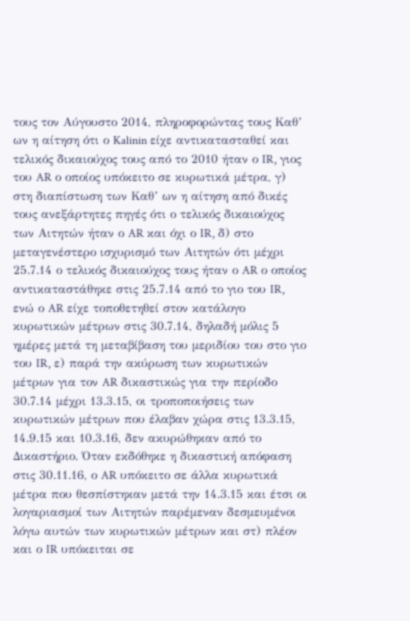τους τον Αύγουστο 2014, πληροφορώντας τους Καθ’ ων η αίτηση ότι ο Kalinin είχε αντικατασταθεί και τελικός δικαιούχος τους από το 2010 ήταν ο IR, γιος του AR ο οποίος υπόκειτο σε κυρωτικά μέτρα, γ) στη διαπίστωση των Καθ’ ων η αίτηση από δικές τους ανεξάρτητες πηγές ότι ο τελικός δικαιούχος των Αιτητών ήταν ο AR και όχι ο IR, δ) στο μεταγενέστερο ισχυρισμό των Αιτητών ότι μέχρι 25.7.14 ο τελικός δικαιούχος τους ήταν ο AR ο οποίος αντικαταστάθηκε στις 25.7.14 από το γιο του IR, ενώ ο AR είχε τοποθετηθεί στον κατάλογο κυρωτικών μέτρων στις 30.7.14, δηλαδή μόλις 5 ημέρες μετά τη μεταβίβαση του μεριδίου του στο γιο του IR, ε) παρά την ακύρωση των κυρωτικών μέτρων για τον AR δικαστικώς για την περίοδο 30.7.14 μέχρι 13.3.15, οι τροποποιήσεις των κυρωτικών μέτρων που έλαβαν χώρα στις 13.3.15, 14.9.15 και 10.3.16, δεν ακυρώθηκαν από το Δικαστήριο. Όταν εκδόθηκε η δικαστική απόφαση στις 30.11.16, ο AR υπόκειτο σε άλλα κυρωτικά μέτρα που θεσπίστηκαν μετά την 14.3.15 και έτσι οι λογαριασμοί των Αιτητών παρέμεναν δεσμευμένοι λόγω αυτών των κυρωτικών μέτρων και στ) πλέον και ο IR υπόκειται σε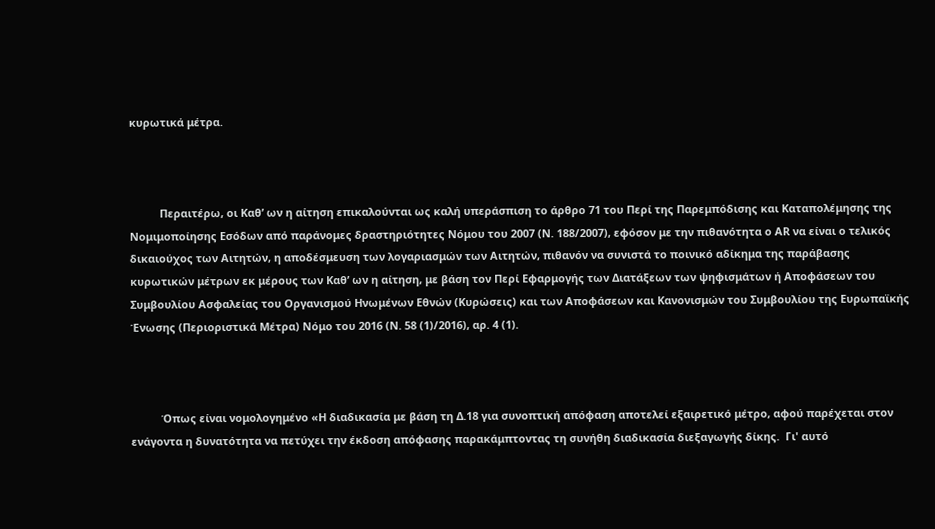κυρωτικά μέτρα.



          Περαιτέρω, οι Καθ’ ων η αίτηση επικαλούνται ως καλή υπεράσπιση το άρθρο 71 του Περί της Παρεμπόδισης και Καταπολέμησης της Νομιμοποίησης Εσόδων από παράνομες δραστηριότητες Νόμου του 2007 (Ν. 188/2007), εφόσον με την πιθανότητα ο ΑR να είναι ο τελικός δικαιούχος των Αιτητών, η αποδέσμευση των λογαριασμών των Αιτητών, πιθανόν να συνιστά το ποινικό αδίκημα της παράβασης κυρωτικών μέτρων εκ μέρους των Καθ’ ων η αίτηση, με βάση τον Περί Εφαρμογής των Διατάξεων των ψηφισμάτων ή Αποφάσεων του Συμβουλίου Ασφαλείας του Οργανισμού Ηνωμένων Εθνών (Κυρώσεις) και των Αποφάσεων και Κανονισμών του Συμβουλίου της Ευρωπαϊκής Ένωσης (Περιοριστικά Μέτρα) Νόμο του 2016 (Ν. 58 (1)/2016), αρ. 4 (1).



          Όπως είναι νομολογημένο «Η διαδικασία με βάση τη Δ.18 για συνοπτική απόφαση αποτελεί εξαιρετικό μέτρο, αφού παρέχεται στον ενάγοντα η δυνατότητα να πετύχει την έκδοση απόφασης παρακάμπτοντας τη συνήθη διαδικασία διεξαγωγής δίκης.  Γι' αυτό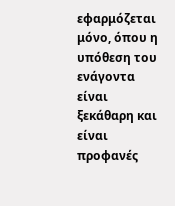εφαρμόζεται μόνο, όπου η υπόθεση του ενάγοντα είναι ξεκάθαρη και είναι προφανές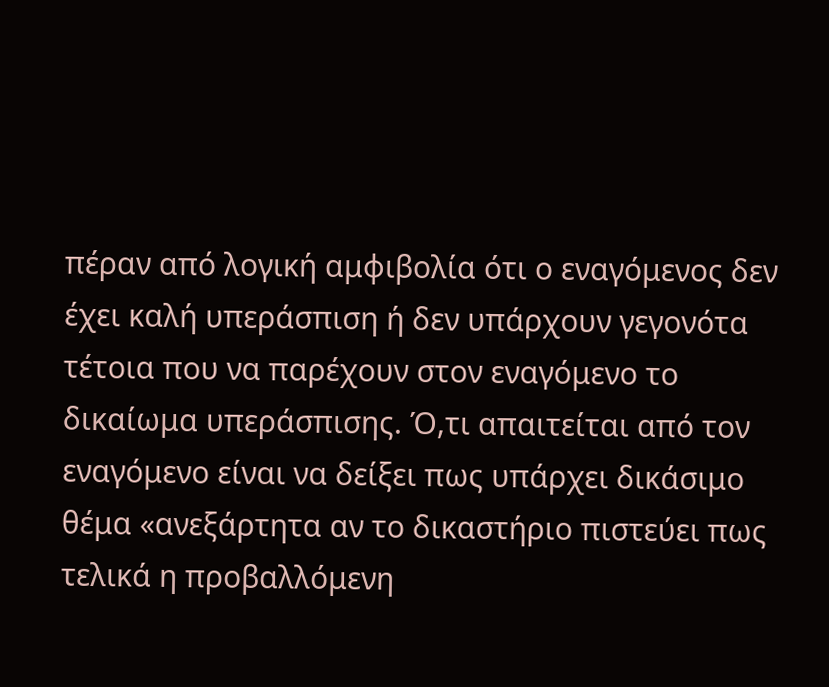πέραν από λογική αμφιβολία ότι ο εναγόμενος δεν έχει καλή υπεράσπιση ή δεν υπάρχουν γεγονότα τέτοια που να παρέχουν στον εναγόμενο το δικαίωμα υπεράσπισης. Ό,τι απαιτείται από τον εναγόμενο είναι να δείξει πως υπάρχει δικάσιμο θέμα «ανεξάρτητα αν το δικαστήριο πιστεύει πως τελικά η προβαλλόμενη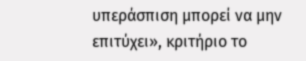υπεράσπιση μπορεί να μην επιτύχει», κριτήριο το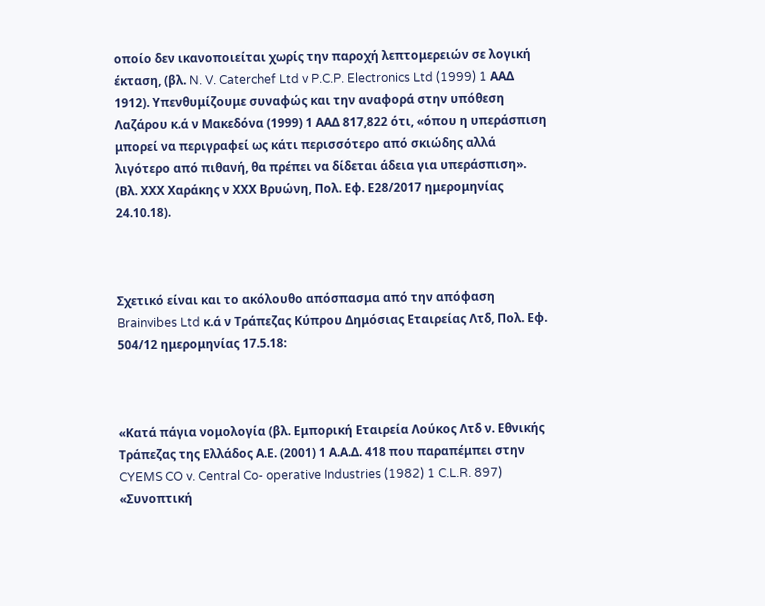οποίο δεν ικανοποιείται χωρίς την παροχή λεπτομερειών σε λογική έκταση, (βλ. N. V. Caterchef Ltd v P.C.P. Electronics Ltd (1999) 1 ΑΑΔ 1912). Υπενθυμίζουμε συναφώς και την αναφορά στην υπόθεση Λαζάρου κ.ά ν Μακεδόνα (1999) 1 ΑΑΔ 817,822 ότι, «όπου η υπεράσπιση μπορεί να περιγραφεί ως κάτι περισσότερο από σκιώδης αλλά λιγότερο από πιθανή, θα πρέπει να δίδεται άδεια για υπεράσπιση». (Βλ. ΧΧΧ Χαράκης ν ΧΧΧ Βρυώνη, Πολ. Εφ. Ε28/2017 ημερομηνίας  24.10.18).



Σχετικό είναι και το ακόλουθο απόσπασμα από την απόφαση Brainvibes Ltd κ.ά ν Τράπεζας Κύπρου Δημόσιας Εταιρείας Λτδ, Πολ. Εφ. 504/12 ημερομηνίας 17.5.18:



«Κατά πάγια νομολογία (βλ. Εμπορική Εταιρεία Λούκος Λτδ ν. Εθνικής Τράπεζας της Ελλάδος Α.Ε. (2001) 1 Α.Α.Δ. 418 που παραπέμπει στην CYEMS CO v. Central Co- operative Industries (1982) 1 C.L.R. 897) «Συνοπτική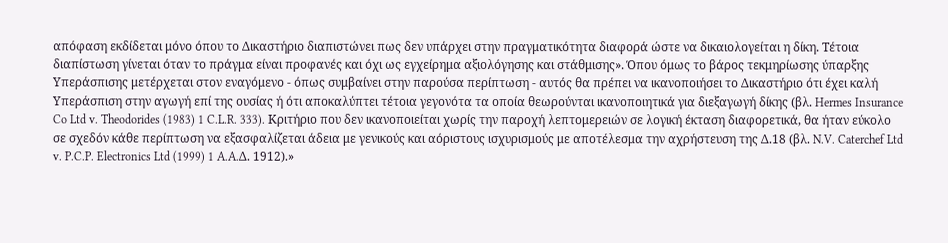απόφαση εκδίδεται μόνο όπου το Δικαστήριο διαπιστώνει πως δεν υπάρχει στην πραγματικότητα διαφορά ώστε να δικαιολογείται η δίκη. Τέτοια διαπίστωση γίνεται όταν το πράγμα είναι προφανές και όχι ως εγχείρημα αξιολόγησης και στάθμισης». Όπου όμως το βάρος τεκμηρίωσης ύπαρξης Υπεράσπισης μετέρχεται στον εναγόμενο - όπως συμβαίνει στην παρούσα περίπτωση - αυτός θα πρέπει να ικανοποιήσει το Δικαστήριο ότι έχει καλή Υπεράσπιση στην αγωγή επί της ουσίας ή ότι αποκαλύπτει τέτοια γεγονότα τα οποία θεωρούνται ικανοποιητικά για διεξαγωγή δίκης (βλ. Hermes Insurance Co Ltd v. Theodorides (1983) 1 C.L.R. 333). Κριτήριο που δεν ικανοποιείται χωρίς την παροχή λεπτομερειών σε λογική έκταση διαφορετικά, θα ήταν εύκολο σε σχεδόν κάθε περίπτωση να εξασφαλίζεται άδεια με γενικούς και αόριστους ισχυρισμούς με αποτέλεσμα την αχρήστευση της Δ.18 (βλ. N.V. Caterchef Ltd v. P.C.P. Electronics Ltd (1999) 1 A.A.Δ. 1912).»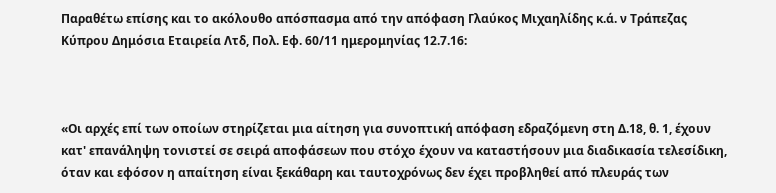Παραθέτω επίσης και το ακόλουθο απόσπασμα από την απόφαση Γλαύκος Μιχαηλίδης κ.ά. ν Τράπεζας Κύπρου Δημόσια Εταιρεία Λτδ, Πολ. Εφ. 60/11 ημερομηνίας 12.7.16:



«Οι αρχές επί των οποίων στηρίζεται μια αίτηση για συνοπτική απόφαση εδραζόμενη στη Δ.18, θ. 1, έχουν κατ' επανάληψη τονιστεί σε σειρά αποφάσεων που στόχο έχουν να καταστήσουν μια διαδικασία τελεσίδικη, όταν και εφόσον η απαίτηση είναι ξεκάθαρη και ταυτοχρόνως δεν έχει προβληθεί από πλευράς των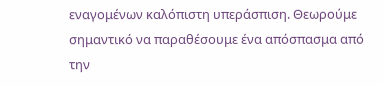εναγομένων καλόπιστη υπεράσπιση. Θεωρούμε σημαντικό να παραθέσουμε ένα απόσπασμα από την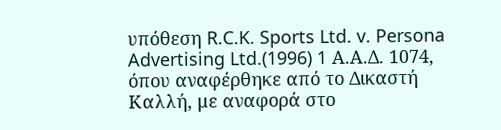υπόθεση R.C.K. Sports Ltd. v. Persona Advertising Ltd.(1996) 1 Α.Α.Δ. 1074, όπου αναφέρθηκε από το Δικαστή Καλλή, με αναφορά στο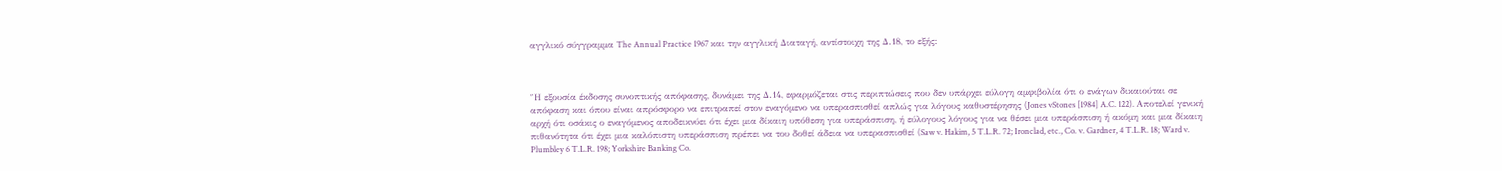αγγλικό σύγγραμμα The Annual Practice 1967 και την αγγλική Διαταγή, αντίστοιχη της Δ.18, το εξής:



″Η εξουσία έκδοσης συνοπτικής απόφασης, δυνάμει της Δ.14, εφαρμόζεται στις περιπτώσεις που δεν υπάρχει εύλογη αμφιβολία ότι ο ενάγων δικαιούται σε απόφαση και όπου είναι απρόσφορο να επιτραπεί στον εναγόμενο να υπερασπισθεί απλώς για λόγους καθυστέρησης (Jones vStones [1984] A.C. 122). Αποτελεί γενική αρχή ότι οσάκις ο εναγόμενος αποδεικνύει ότι έχει μια δίκαιη υπόθεση για υπεράσπιση, ή εύλογους λόγους για να θέσει μια υπεράσπιση ή ακόμη και μια δίκαιη πιθανότητα ότι έχει μια καλόπιστη υπεράσπιση πρέπει να του δοθεί άδεια να υπερασπισθεί (Saw v. Hakim, 5 T.L.R. 72; Ironclad, etc., Co. v. Gardner, 4 T.L.R. 18; Ward v. Plumbley 6 T.L.R. 198; Yorkshire Banking Co.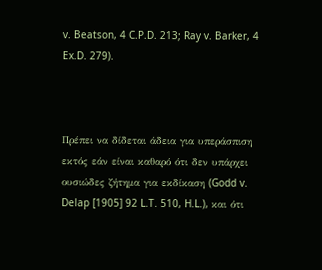v. Beatson, 4 C.P.D. 213; Ray v. Barker, 4 Ex.D. 279).



Πρέπει να δίδεται άδεια για υπεράσπιση εκτός εάν είναι καθαρό ότι δεν υπάρχει ουσιώδες ζήτημα για εκδίκαση (Godd v. Delap [1905] 92 L.T. 510, H.L.), και ότι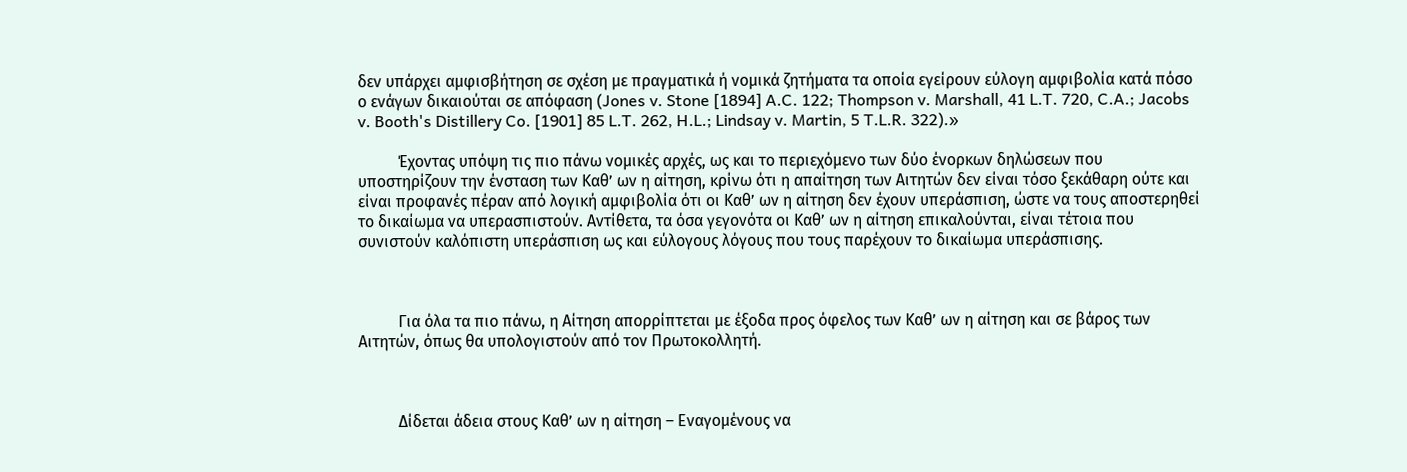δεν υπάρχει αμφισβήτηση σε σχέση με πραγματικά ή νομικά ζητήματα τα οποία εγείρουν εύλογη αμφιβολία κατά πόσο ο ενάγων δικαιούται σε απόφαση (Jones v. Stone [1894] A.C. 122; Thompson v. Marshall, 41 L.T. 720, C.A.; Jacobs v. Booth's Distillery Co. [1901] 85 L.T. 262, H.L.; Lindsay v. Martin, 5 T.L.R. 322).»

          Έχοντας υπόψη τις πιο πάνω νομικές αρχές, ως και το περιεχόμενο των δύο ένορκων δηλώσεων που υποστηρίζουν την ένσταση των Καθ’ ων η αίτηση, κρίνω ότι η απαίτηση των Αιτητών δεν είναι τόσο ξεκάθαρη ούτε και είναι προφανές πέραν από λογική αμφιβολία ότι οι Καθ’ ων η αίτηση δεν έχουν υπεράσπιση, ώστε να τους αποστερηθεί το δικαίωμα να υπερασπιστούν. Αντίθετα, τα όσα γεγονότα οι Καθ’ ων η αίτηση επικαλούνται, είναι τέτοια που συνιστούν καλόπιστη υπεράσπιση ως και εύλογους λόγους που τους παρέχουν το δικαίωμα υπεράσπισης.



          Για όλα τα πιο πάνω, η Αίτηση απορρίπτεται με έξοδα προς όφελος των Καθ’ ων η αίτηση και σε βάρος των Αιτητών, όπως θα υπολογιστούν από τον Πρωτοκολλητή.



          Δίδεται άδεια στους Καθ’ ων η αίτηση – Εναγομένους να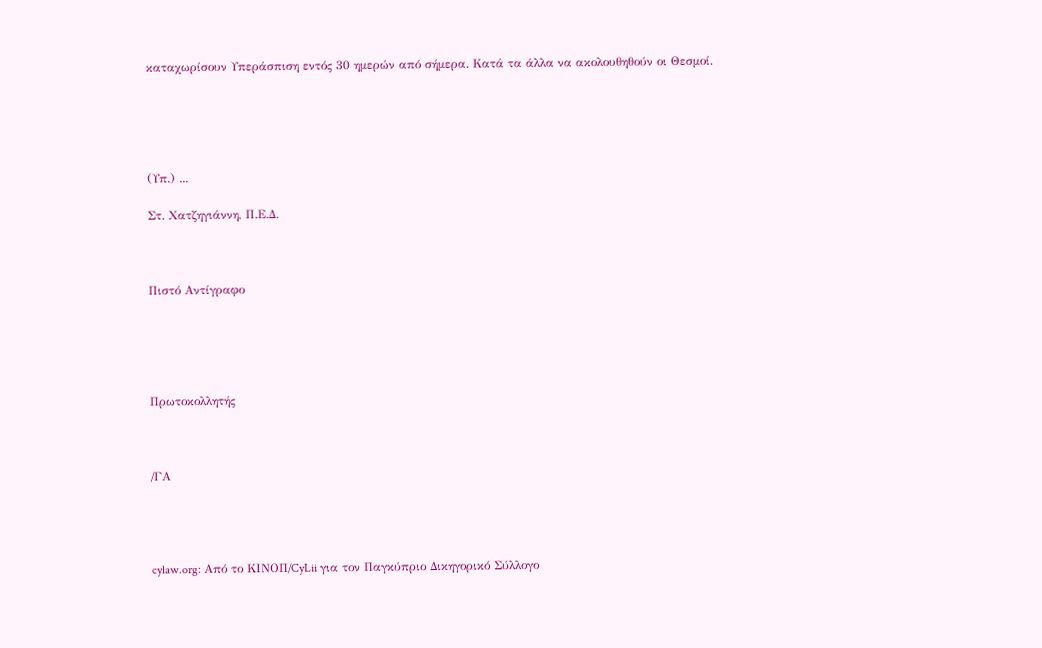καταχωρίσουν Υπεράσπιση εντός 30 ημερών από σήμερα. Κατά τα άλλα να ακολουθηθούν οι Θεσμοί.





(Υπ.) ...

Στ. Χατζηγιάννη, Π.Ε.Δ.



Πιστό Αντίγραφο





Πρωτοκολλητής



/ΓΑ




cylaw.org: Από το ΚΙΝOΠ/CyLii για τον Παγκύπριο Δικηγορικό Σύλλογο